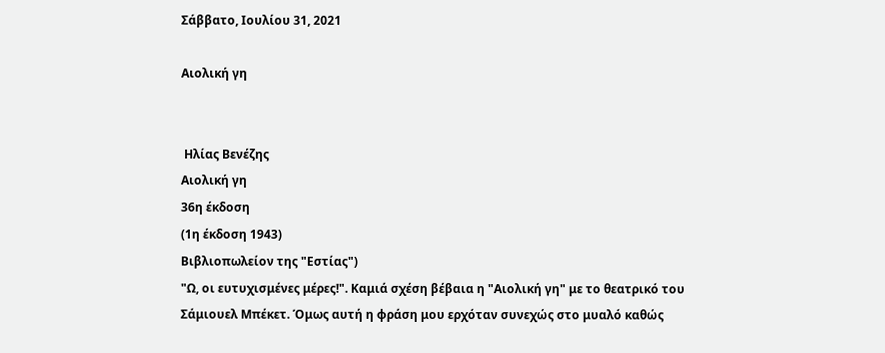Σάββατο, Ιουλίου 31, 2021

Αιολική γη


 Ηλίας Βενέζης
Αιολική γη
36η έκδοση
(1η έκδοση 1943)
Βιβλιοπωλείον της "Εστίας")
"Ω, οι ευτυχισμένες μέρες!". Καμιά σχέση βέβαια η "Αιολική γη" με το θεατρικό του Σάμιουελ Μπέκετ. Όμως αυτή η φράση μου ερχόταν συνεχώς στο μυαλό καθώς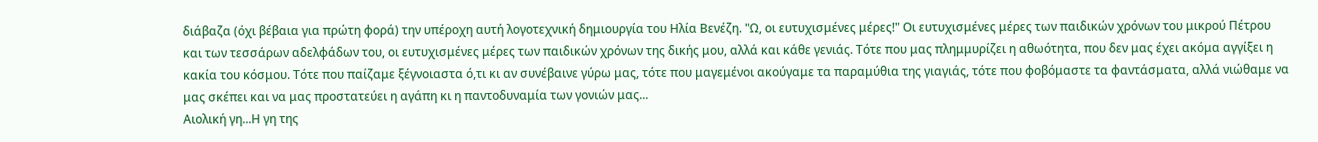διάβαζα (όχι βέβαια για πρώτη φορά) την υπέροχη αυτή λογοτεχνική δημιουργία του Ηλία Βενέζη. "Ω, οι ευτυχισμένες μέρες!" Οι ευτυχισμένες μέρες των παιδικών χρόνων του μικρού Πέτρου και των τεσσάρων αδελφάδων του, οι ευτυχισμένες μέρες των παιδικών χρόνων της δικής μου, αλλά και κάθε γενιάς. Τότε που μας πλημμυρίζει η αθωότητα, που δεν μας έχει ακόμα αγγίξει η κακία του κόσμου. Τότε που παίζαμε ξέγνοιαστα ό,τι κι αν συνέβαινε γύρω μας, τότε που μαγεμένοι ακούγαμε τα παραμύθια της γιαγιάς, τότε που φοβόμαστε τα φαντάσματα, αλλά νιώθαμε να μας σκέπει και να μας προστατεύει η αγάπη κι η παντοδυναμία των γονιών μας...
Αιολική γη...Η γη της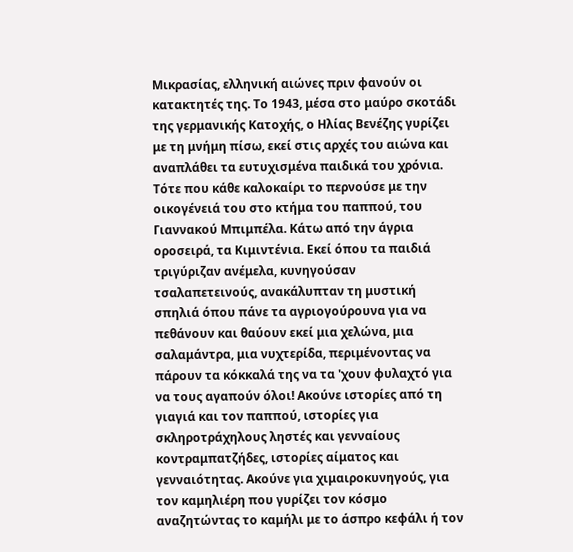Μικρασίας, ελληνική αιώνες πριν φανούν οι κατακτητές της. Το 1943, μέσα στο μαύρο σκοτάδι της γερμανικής Κατοχής, ο Ηλίας Βενέζης γυρίζει με τη μνήμη πίσω, εκεί στις αρχές του αιώνα και αναπλάθει τα ευτυχισμένα παιδικά του χρόνια. Τότε που κάθε καλοκαίρι το περνούσε με την οικογένειά του στο κτήμα του παππού, του Γιαννακού Μπιμπέλα. Κάτω από την άγρια οροσειρά, τα Κιμιντένια. Εκεί όπου τα παιδιά τριγύριζαν ανέμελα, κυνηγούσαν τσαλαπετεινούς, ανακάλυπταν τη μυστική σπηλιά όπου πάνε τα αγριογούρουνα για να πεθάνουν και θαύουν εκεί μια χελώνα, μια σαλαμάντρα, μια νυχτερίδα, περιμένοντας να πάρουν τα κόκκαλά της να τα 'χουν φυλαχτό για να τους αγαπούν όλοι! Ακούνε ιστορίες από τη γιαγιά και τον παππού, ιστορίες για σκληροτράχηλους ληστές και γενναίους κοντραμπατζήδες, ιστορίες αίματος και γενναιότητας. Ακούνε για χιμαιροκυνηγούς, για τον καμηλιέρη που γυρίζει τον κόσμο αναζητώντας το καμήλι με το άσπρο κεφάλι ή τον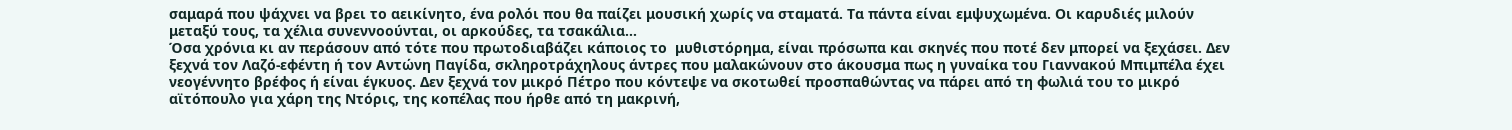σαμαρά που ψάχνει να βρει το αεικίνητο, ένα ρολόι που θα παίζει μουσική χωρίς να σταματά. Τα πάντα είναι εμψυχωμένα. Οι καρυδιές μιλούν μεταξύ τους, τα χέλια συνεννοούνται, οι αρκούδες, τα τσακάλια...
Όσα χρόνια κι αν περάσουν από τότε που πρωτοδιαβάζει κάποιος το  μυθιστόρημα, είναι πρόσωπα και σκηνές που ποτέ δεν μπορεί να ξεχάσει. Δεν ξεχνά τον Λαζό-εφέντη ή τον Αντώνη Παγίδα, σκληροτράχηλους άντρες που μαλακώνουν στο άκουσμα πως η γυναίκα του Γιαννακού Μπιμπέλα έχει νεογέννητο βρέφος ή είναι έγκυος. Δεν ξεχνά τον μικρό Πέτρο που κόντεψε να σκοτωθεί προσπαθώντας να πάρει από τη φωλιά του το μικρό αϊτόπουλο για χάρη της Ντόρις, της κοπέλας που ήρθε από τη μακρινή,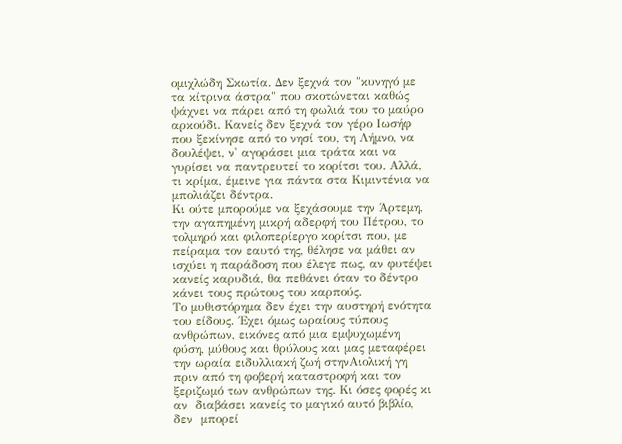ομιχλώδη Σκωτία. Δεν ξεχνά τον "κυνηγό με τα κίτρινα άστρα" που σκοτώνεται καθώς ψάχνει να πάρει από τη φωλιά του το μαύρο αρκούδι. Κανείς δεν ξεχνά τον γέρο Ιωσήφ που ξεκίνησε από το νησί του, τη Λήμνο, να δουλέψει, ν' αγοράσει μια τράτα και να γυρίσει να παντρευτεί το κορίτσι του. Αλλά, τι κρίμα, έμεινε για πάντα στα Κιμιντένια να μπολιάζει δέντρα.
Κι ούτε μπορούμε να ξεχάσουμε την Άρτεμη, την αγαπημένη μικρή αδερφή του Πέτρου, το τολμηρό και φιλοπερίεργο κορίτσι που, με πείραμα τον εαυτό της, θέλησε να μάθει αν ισχύει η παράδοση που έλεγε πως, αν φυτέψει κανείς καρυδιά, θα πεθάνει όταν το δέντρο κάνει τους πρώτους του καρπούς.
Το μυθιστόρημα δεν έχει την αυστηρή ενότητα του είδους. ΄Εχει όμως ωραίους τύπους ανθρώπων, εικόνες από μια εμψυχωμένη φύση, μύθους και θρύλους και μας μεταφέρει την ωραία ειδυλλιακή ζωή στηνΑιολική γη πριν από τη φοβερή καταστροφή και τον ξεριζωμό των ανθρώπων της. Κι όσες φορές κι αν  διαβάσει κανείς το μαγικό αυτό βιβλίο,  δεν  μπορεί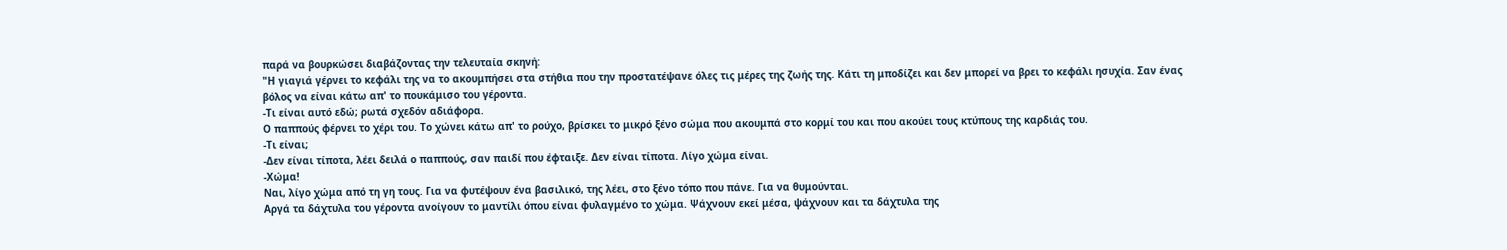παρά να βουρκώσει διαβάζοντας την τελευταία σκηνή:
"Η γιαγιά γέρνει το κεφάλι της να το ακουμπήσει στα στήθια που την προστατέψανε όλες τις μέρες της ζωής της. Κάτι τη μποδίζει και δεν μπορεί να βρει το κεφάλι ησυχία. Σαν ένας βόλος να είναι κάτω απ' το πουκάμισο του γέροντα.
-Τι είναι αυτό εδώ; ρωτά σχεδόν αδιάφορα.
Ο παππούς φέρνει το χέρι του. Το χώνει κάτω απ' το ρούχο, βρίσκει το μικρό ξένο σώμα που ακουμπά στο κορμί του και που ακούει τους κτύπους της καρδιάς του.
-Τι είναι;
-Δεν είναι τίποτα, λέει δειλά ο παππούς, σαν παιδί που έφταιξε. Δεν είναι τίποτα. Λίγο χώμα είναι.
-Χώμα!
Ναι, λίγο χώμα από τη γη τους. Για να φυτέψουν ένα βασιλικό, της λέει, στο ξένο τόπο που πάνε. Για να θυμούνται.
Αργά τα δάχτυλα του γέροντα ανοίγουν το μαντίλι όπου είναι φυλαγμένο το χώμα. Ψάχνουν εκεί μέσα, ψάχνουν και τα δάχτυλα της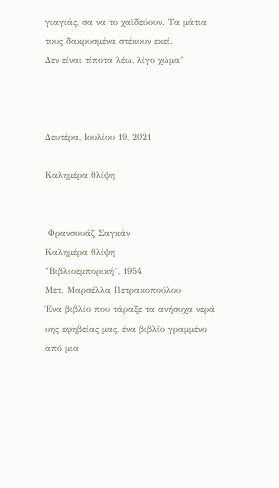γιαγιάς, σα να το χαϊδεύουν. Τα μάτια τους δακρυσμένα στέκουν εκεί.
Δεν είναι τίποτα λέω, λίγο χώμα"



Δευτέρα, Ιουλίου 19, 2021

Καλημέρα θλίψη


 Φρανσουάζ Σαγκάν
Καλημέρα θλίψη
"Βιβλιοεμπορική¨, 1954
Μετ. Μαρσέλλα Πετρακοπούλου
Ένα βιβλίο που τάραξε τα ανήσυχα νερά υης εφηβείας μας, ένα βιβλίο γραμμένο από μια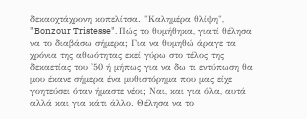δεκαοχτάχρονη κοπελίτσα. "Καλημέρα θλίψη", "Bonzour Tristesse". Πώς το θυμήθηκα, γιατί θέλησα να το διαβάσω σήμερα; Για να θυμηθώ άραγε τα χρόνια της αθωότητας εκεί γύρω στο τέλος της δεκαετίας του '50 ή μήπως για να δω τι εντύπωση θα μου έκανε σήμερα ένα μυθιστόρημα που μας είχε γοητεύσει όταν ήμαστε νέοι; Ναι, και για όλα, αυτά αλλά και για κάτι άλλο. Θέλησα να το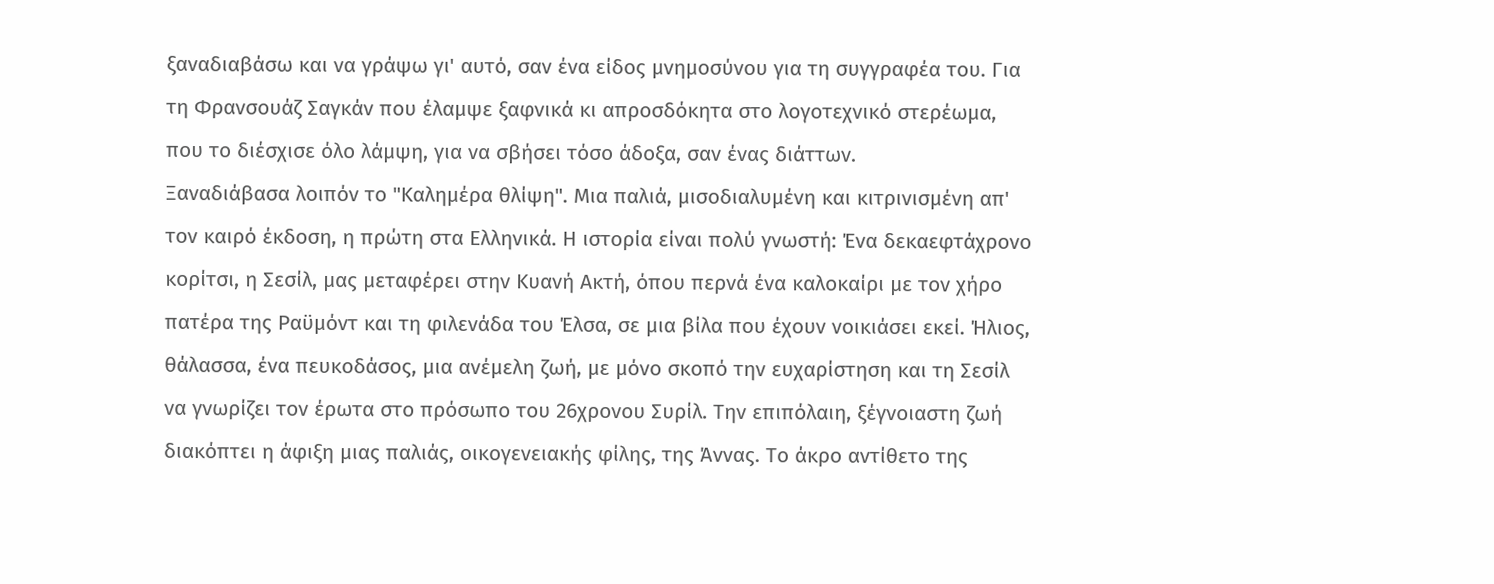ξαναδιαβάσω και να γράψω γι' αυτό, σαν ένα είδος μνημοσύνου για τη συγγραφέα του. Για τη Φρανσουάζ Σαγκάν που έλαμψε ξαφνικά κι απροσδόκητα στο λογοτεχνικό στερέωμα, που το διέσχισε όλο λάμψη, για να σβήσει τόσο άδοξα, σαν ένας διάττων.
Ξαναδιάβασα λοιπόν το "Καλημέρα θλίψη". Μια παλιά, μισοδιαλυμένη και κιτρινισμένη απ' τον καιρό έκδοση, η πρώτη στα Ελληνικά. Η ιστορία είναι πολύ γνωστή: Ένα δεκαεφτάχρονο κορίτσι, η Σεσίλ, μας μεταφέρει στην Κυανή Ακτή, όπου περνά ένα καλοκαίρι με τον χήρο πατέρα της Ραϋμόντ και τη φιλενάδα του Έλσα, σε μια βίλα που έχουν νοικιάσει εκεί. Ήλιος, θάλασσα, ένα πευκοδάσος, μια ανέμελη ζωή, με μόνο σκοπό την ευχαρίστηση και τη Σεσίλ να γνωρίζει τον έρωτα στο πρόσωπο του 26χρονου Συρίλ. Την επιπόλαιη, ξέγνοιαστη ζωή διακόπτει η άφιξη μιας παλιάς, οικογενειακής φίλης, της Άννας. Το άκρο αντίθετο της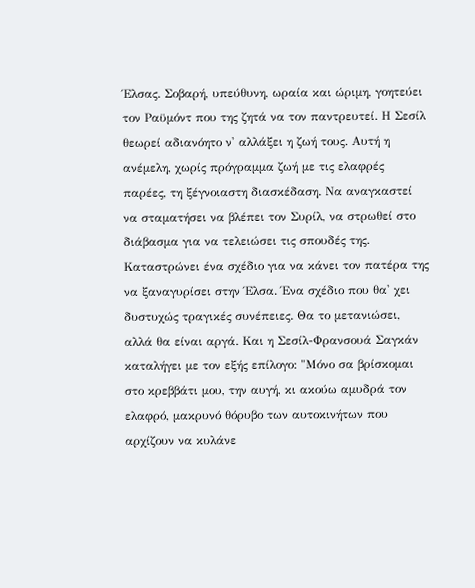Έλσας. Σοβαρή, υπεύθυνη, ωραία και ώριμη, γοητεύει τον Ραϋμόντ που της ζητά να τον παντρευτεί. Η Σεσίλ θεωρεί αδιανόητο ν' αλλάξει η ζωή τους. Αυτή η ανέμελη, χωρίς πρόγραμμα ζωή με τις ελαφρές παρέες, τη ξέγνοιαστη διασκέδαση. Να αναγκαστεί να σταματήσει να βλέπει τον Συρίλ, να στρωθεί στο διάβασμα για να τελειώσει τις σπουδές της. Καταστρώνει ένα σχέδιο για να κάνει τον πατέρα της να ξαναγυρίσει στην Έλσα. Ένα σχέδιο που θα' χει δυστυχώς τραγικές συνέπειες. Θα το μετανιώσει, αλλά θα είναι αργά. Και η Σεσίλ-Φρανσουά Σαγκάν καταλήγει με τον εξής επίλογο: "Μόνο σα βρίσκομαι στο κρεββάτι μου, την αυγή, κι ακούω αμυδρά τον ελαφρό, μακρυνό θόρυβο των αυτοκινήτων που αρχίζουν να κυλάνε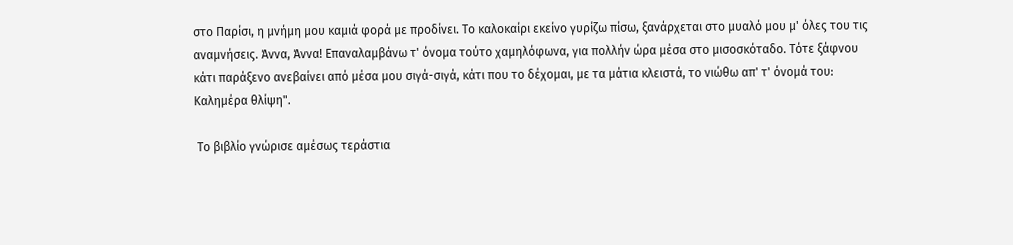στο Παρίσι, η μνήμη μου καμιά φορά με προδίνει. Το καλοκαίρι εκείνο γυρίζω πίσω, ξανάρχεται στο μυαλό μου μ' όλες του τις αναμνήσεις. Άννα, Άννα! Επαναλαμβάνω τ' όνομα τούτο χαμηλόφωνα, για πολλήν ώρα μέσα στο μισοσκόταδο. Τότε ξάφνου κάτι παράξενο ανεβαίνει από μέσα μου σιγά-σιγά, κάτι που το δέχομαι, με τα μάτια κλειστά, το νιώθω απ' τ' όνομά του: Καλημέρα θλίψη".

 Το βιβλίο γνώρισε αμέσως τεράστια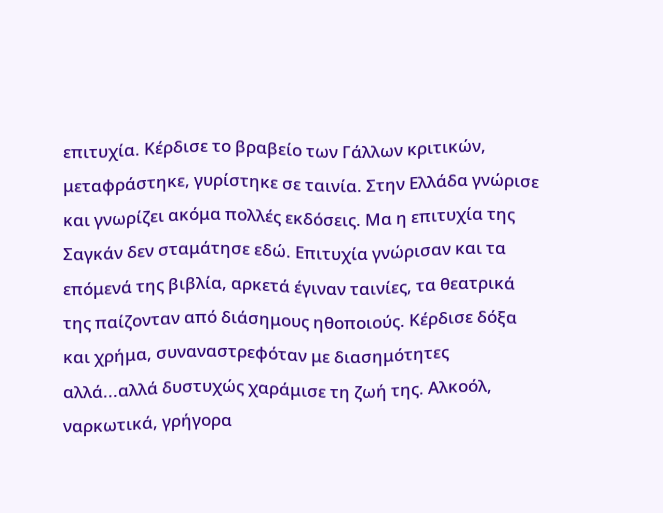επιτυχία. Κέρδισε το βραβείο των Γάλλων κριτικών, μεταφράστηκε, γυρίστηκε σε ταινία. Στην Ελλάδα γνώρισε και γνωρίζει ακόμα πολλές εκδόσεις. Μα η επιτυχία της Σαγκάν δεν σταμάτησε εδώ. Επιτυχία γνώρισαν και τα επόμενά της βιβλία, αρκετά έγιναν ταινίες, τα θεατρικά της παίζονταν από διάσημους ηθοποιούς. Κέρδισε δόξα και χρήμα, συναναστρεφόταν με διασημότητες αλλά...αλλά δυστυχώς χαράμισε τη ζωή της. Αλκοόλ, ναρκωτικά, γρήγορα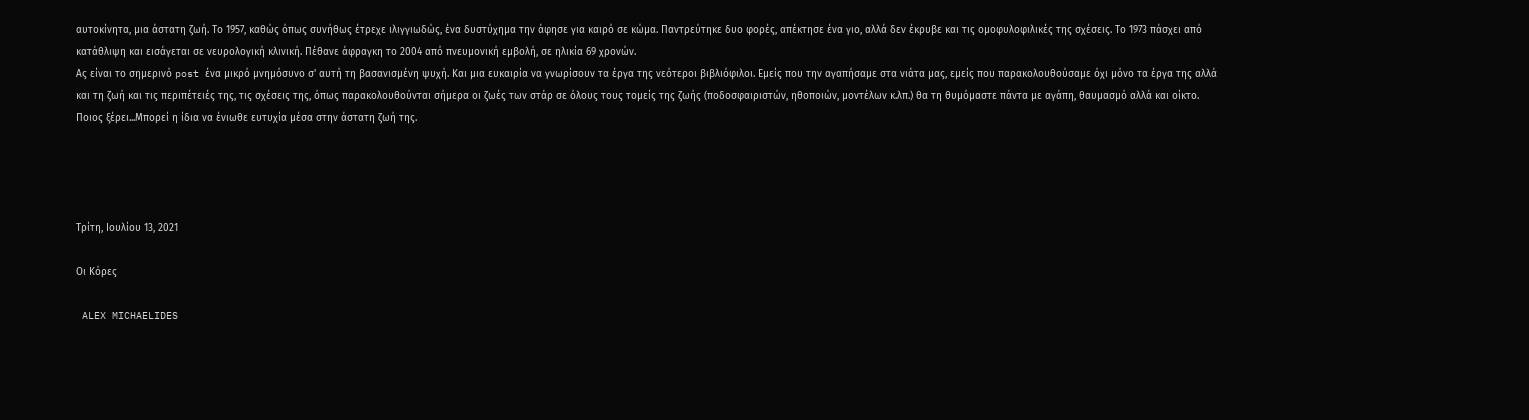αυτοκίνητα, μια άστατη ζωή. Το 1957, καθώς όπως συνήθως έτρεχε ιλιγγιωδώς, ένα δυστύχημα την άφησε για καιρό σε κώμα. Παντρεύτηκε δυο φορές, απέκτησε ένα γιο, αλλά δεν έκρυβε και τις ομοφυλοφιλικές της σχέσεις. Το 1973 πάσχει από κατάθλιψη και εισάγεται σε νευρολογική κλινική. Πέθανε άφραγκη το 2004 από πνευμονική εμβολή, σε ηλικία 69 χρονών.
Ας είναι το σημερινό post ένα μικρό μνημόσυνο σ' αυτή τη βασανισμένη ψυχή. Και μια ευκαιρία να γνωρίσουν τα έργα της νεότεροι βιβλιόφιλοι. Εμείς που την αγαπήσαμε στα νιάτα μας, εμείς που παρακολουθούσαμε όχι μόνο τα έργα της αλλά και τη ζωή και τις περιπέτειές της, τις σχέσεις της, όπως παρακολουθούνται σήμερα οι ζωές των στάρ σε όλους τους τομείς της ζωής (ποδοσφαιριστών, ηθοποιών, μοντέλων κ.λπ.) θα τη θυμόμαστε πάντα με αγάπη, θαυμασμό αλλά και οίκτο. Ποιος ξέρει...Μπορεί η ίδια να ένιωθε ευτυχία μέσα στην άστατη ζωή της.




Τρίτη, Ιουλίου 13, 2021

Οι Κόρες

 ALEX MICHAELIDES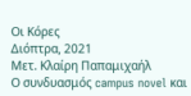Οι Κόρες
Διόπτρα, 2021
Μετ. Κλαίρη Παπαμιχαήλ
Ο συνδυασμός campus novel και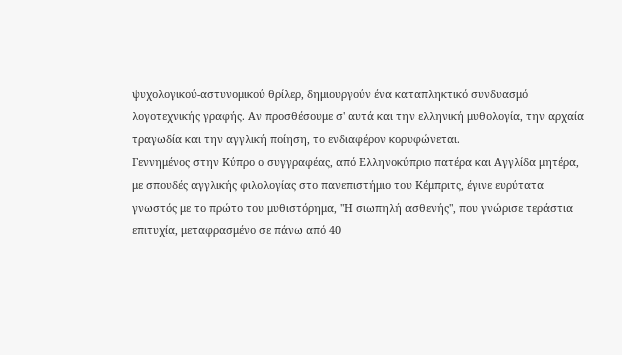ψυχολογικού-αστυνομικού θρίλερ, δημιουργούν ένα καταπληκτικό συνδυασμό λογοτεχνικής γραφής. Αν προσθέσουμε σ' αυτά και την ελληνική μυθολογία, την αρχαία τραγωδία και την αγγλική ποίηση, το ενδιαφέρον κορυφώνεται.
Γεννημένος στην Κύπρο ο συγγραφέας, από Ελληνοκύπριο πατέρα και Αγγλίδα μητέρα, με σπουδές αγγλικής φιλολογίας στο πανεπιστήμιο του Κέμπριτς, έγινε ευρύτατα γνωστός με το πρώτο του μυθιστόρημα, "Η σιωπηλή ασθενής", που γνώρισε τεράστια επιτυχία, μεταφρασμένο σε πάνω από 40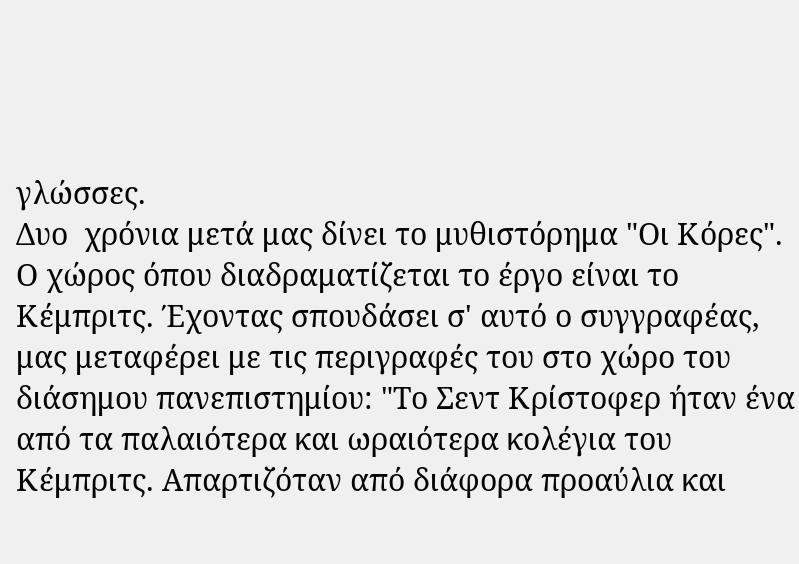γλώσσες.
Δυο  χρόνια μετά μας δίνει το μυθιστόρημα "Οι Κόρες". Ο χώρος όπου διαδραματίζεται το έργο είναι το Κέμπριτς. Έχοντας σπουδάσει σ' αυτό ο συγγραφέας, μας μεταφέρει με τις περιγραφές του στο χώρο του διάσημου πανεπιστημίου: "Το Σεντ Κρίστοφερ ήταν ένα από τα παλαιότερα και ωραιότερα κολέγια του Κέμπριτς. Απαρτιζόταν από διάφορα προαύλια και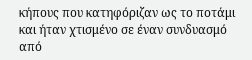κήπους που κατηφόριζαν ως το ποτάμι και ήταν χτισμένο σε έναν συνδυασμό από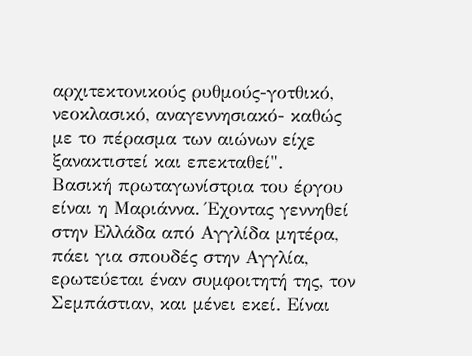αρχιτεκτονικούς ρυθμούς-γοτθικό, νεοκλασικό, αναγεννησιακό- καθώς με το πέρασμα των αιώνων είχε ξανακτιστεί και επεκταθεί".
Βασική πρωταγωνίστρια του έργου είναι η Μαριάννα. Έχοντας γεννηθεί στην Ελλάδα από Αγγλίδα μητέρα,  πάει για σπουδές στην Αγγλία, ερωτεύεται έναν συμφοιτητή της, τον Σεμπάστιαν, και μένει εκεί. Είναι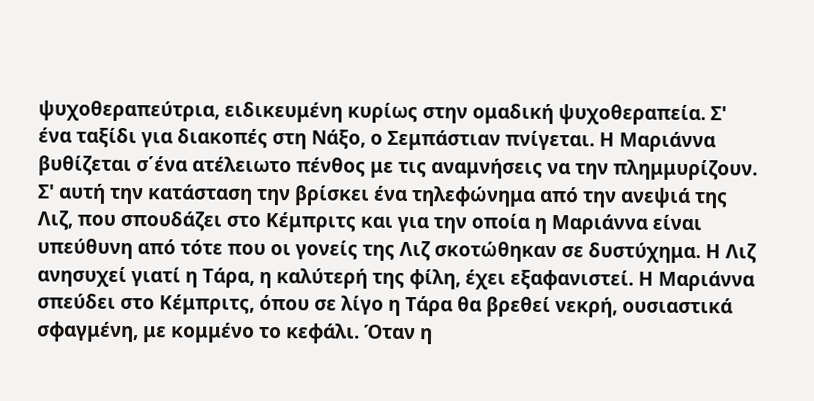ψυχοθεραπεύτρια, ειδικευμένη κυρίως στην ομαδική ψυχοθεραπεία. Σ' ένα ταξίδι για διακοπές στη Νάξο, ο Σεμπάστιαν πνίγεται. Η Μαριάννα βυθίζεται σ΄ένα ατέλειωτο πένθος με τις αναμνήσεις να την πλημμυρίζουν.
Σ' αυτή την κατάσταση την βρίσκει ένα τηλεφώνημα από την ανεψιά της Λιζ, που σπουδάζει στο Κέμπριτς και για την οποία η Μαριάννα είναι υπεύθυνη από τότε που οι γονείς της Λιζ σκοτώθηκαν σε δυστύχημα. Η Λιζ ανησυχεί γιατί η Τάρα, η καλύτερή της φίλη, έχει εξαφανιστεί. Η Μαριάννα σπεύδει στο Κέμπριτς, όπου σε λίγο η Τάρα θα βρεθεί νεκρή, ουσιαστικά σφαγμένη, με κομμένο το κεφάλι. Όταν η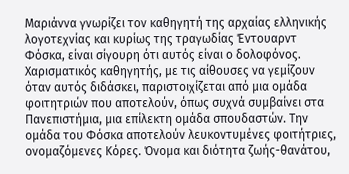Μαριάννα γνωρίζει τον καθηγητή της αρχαίας ελληνικής λογοτεχνίας και κυρίως της τραγωδίας Έντουαρντ Φόσκα, είναι σίγουρη ότι αυτός είναι ο δολοφόνος. Χαρισματικός καθηγητής, με τις αίθουσες να γεμίζουν όταν αυτός διδάσκει, παριστοιχίζεται από μια ομάδα φοιτητριών που αποτελούν, όπως συχνά συμβαίνει στα Πανεπιστήμια, μια επίλεκτη ομάδα σπουδαστών. Την ομάδα του Φόσκα αποτελούν λευκοντυμένες φοιτήτριες, ονομαζόμενες Κόρες. Όνομα και διότητα ζωής-θανάτου,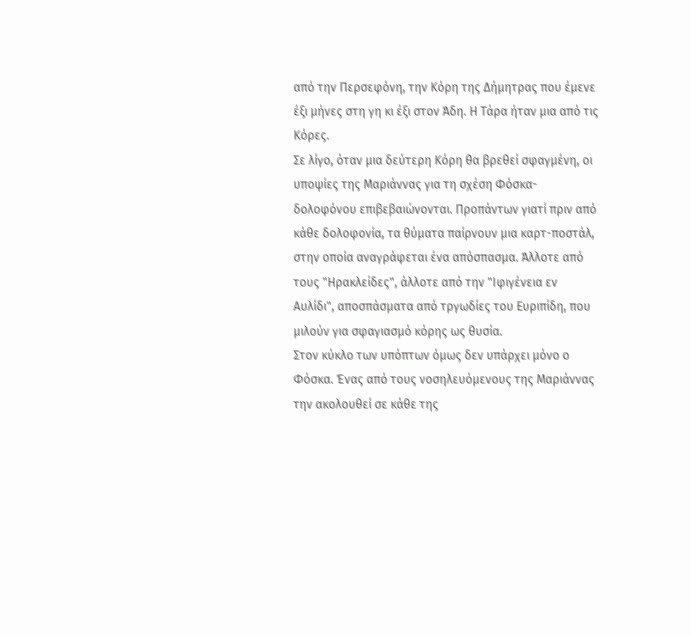από την Περσεφόνη, την Κόρη της Δήμητρας που έμενε έξι μήνες στη γη κι έξι στον Άδη. Η Τάρα ήταν μια από τις Κόρες.
Σε λίγο, όταν μια δεύτερη Κόρη θα βρεθεί σφαγμένη, οι υποψίες της Μαριάννας για τη σχέση Φόσκα- δολοφόνου επιβεβαιώνονται. Προπάντων γιατί πριν από κάθε δολοφονία, τα θύματα παίρνουν μια καρτ-ποστάλ, στην οποία αναγράφεται ένα απόσπασμα. Άλλοτε από τους "Ηρακλείδες", άλλοτε από την "Ιφιγένεια εν Αυλίδι", αποσπάσματα από τργωδίες του Ευριπίδη, που μιλούν για σφαγιασμό κόρης ως θυσία.
Στον κύκλο των υπόπτων όμως δεν υπάρχει μόνο ο Φόσκα. Ένας από τους νοσηλευόμενους της Μαριάννας την ακολουθεί σε κάθε της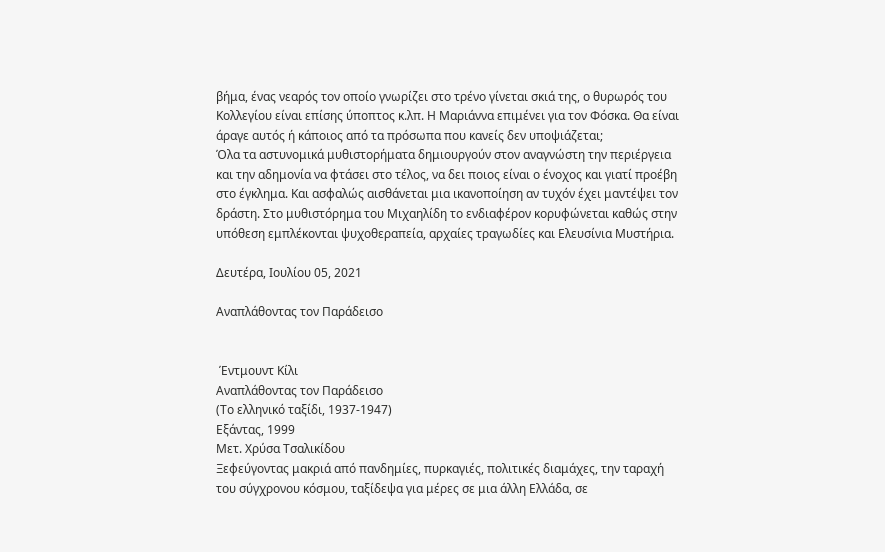βήμα, ένας νεαρός τον οποίο γνωρίζει στο τρένο γίνεται σκιά της, ο θυρωρός του Κολλεγίου είναι επίσης ύποπτος κ.λπ. Η Μαριάννα επιμένει για τον Φόσκα. Θα είναι άραγε αυτός ή κάποιος από τα πρόσωπα που κανείς δεν υποψιάζεται;
Όλα τα αστυνομικά μυθιστορήματα δημιουργούν στον αναγνώστη την περιέργεια και την αδημονία να φτάσει στο τέλος, να δει ποιος είναι ο ένοχος και γιατί προέβη στο έγκλημα. Και ασφαλώς αισθάνεται μια ικανοποίηση αν τυχόν έχει μαντέψει τον δράστη. Στο μυθιστόρημα του Μιχαηλίδη το ενδιαφέρον κορυφώνεται καθώς στην υπόθεση εμπλέκονται ψυχοθεραπεία, αρχαίες τραγωδίες και Ελευσίνια Μυστήρια.

Δευτέρα, Ιουλίου 05, 2021

Αναπλάθοντας τον Παράδεισο


 Έντμουντ Κίλι
Αναπλάθοντας τον Παράδεισο
(Το ελληνικό ταξίδι, 1937-1947)
Εξάντας, 1999
Μετ. Χρύσα Τσαλικίδου
Ξεφεύγοντας μακριά από πανδημίες, πυρκαγιές, πολιτικές διαμάχες, την ταραχή του σύγχρονου κόσμου, ταξίδεψα για μέρες σε μια άλλη Ελλάδα, σε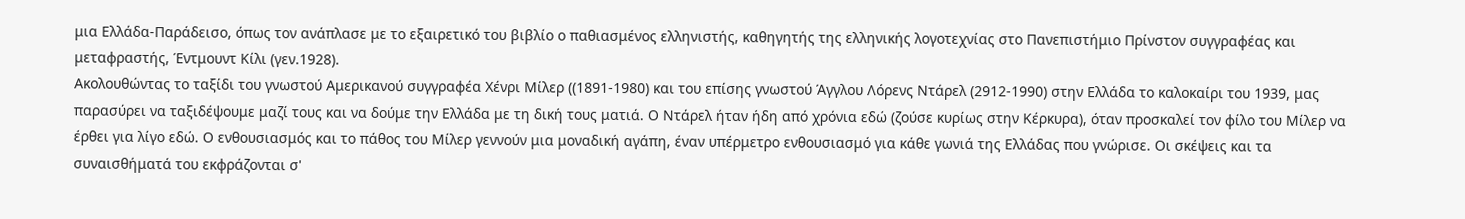μια Ελλάδα-Παράδεισο, όπως τον ανάπλασε με το εξαιρετικό του βιβλίο ο παθιασμένος ελληνιστής, καθηγητής της ελληνικής λογοτεχνίας στο Πανεπιστήμιο Πρίνστον συγγραφέας και μεταφραστής, Έντμουντ Κίλι (γεν.1928).
Ακολουθώντας το ταξίδι του γνωστού Αμερικανού συγγραφέα Χένρι Μίλερ ((1891-1980) και του επίσης γνωστού Άγγλου Λόρενς Ντάρελ (2912-1990) στην Ελλάδα το καλοκαίρι του 1939, μας παρασύρει να ταξιδέψουμε μαζί τους και να δούμε την Ελλάδα με τη δική τους ματιά. Ο Ντάρελ ήταν ήδη από χρόνια εδώ (ζούσε κυρίως στην Κέρκυρα), όταν προσκαλεί τον φίλο του Μίλερ να έρθει για λίγο εδώ. Ο ενθουσιασμός και το πάθος του Μίλερ γεννούν μια μοναδική αγάπη, έναν υπέρμετρο ενθουσιασμό για κάθε γωνιά της Ελλάδας που γνώρισε. Οι σκέψεις και τα συναισθήματά του εκφράζονται σ'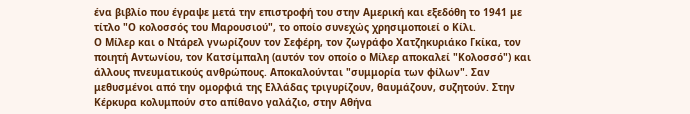ένα βιβλίο που έγραψε μετά την επιστροφή του στην Αμερική και εξεδόθη το 1941 με τίτλο "Ο κολοσσός του Μαρουσιού", το οποίο συνεχώς χρησιμοποιεί ο Κίλι.
Ο Μίλερ και ο Ντάρελ γνωρίζουν τον Σεφέρη, τον ζωγράφο Χατζηκυριάκο Γκίκα, τον ποιητή Αντωνίου, τον Κατσίμπαλη (αυτόν τον οποίο ο Μίλερ αποκαλεί "Κολοσσό") και άλλους πνευματικούς ανθρώπους. Αποκαλούνται "συμμορία των φίλων". Σαν μεθυσμένοι από την ομορφιά της Ελλάδας τριγυρίζουν, θαυμάζουν, συζητούν. Στην Κέρκυρα κολυμπούν στο απίθανο γαλάζιο, στην Αθήνα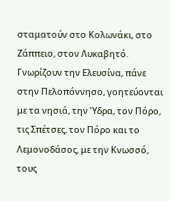σταματούν στο Κολωνάκι, στο Ζάππειο, στον Λυκαβητό. Γνωρίζουν την Ελευσίνα, πάνε στην Πελοπόννησο, γοητεύονται με τα νησιά, την Ύδρα, τον Πόρο, τις Σπέτσες, τον Πόρο και το Λεμονοδάσος, με την Κνωσσό, τους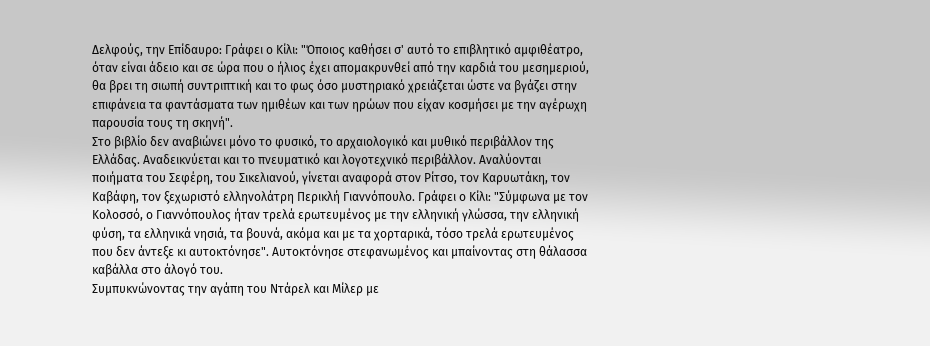Δελφούς, την Επίδαυρο: Γράφει ο Κίλι: "Όποιος καθήσει σ' αυτό το επιβλητικό αμφιθέατρο, όταν είναι άδειο και σε ώρα που ο ήλιος έχει απομακρυνθεί από την καρδιά του μεσημεριού, θα βρει τη σιωπή συντριπτική και το φως όσο μυστηριακό χρειάζεται ώστε να βγάζει στην επιφάνεια τα φαντάσματα των ημιθέων και των ηρώων που είχαν κοσμήσει με την αγέρωχη παρουσία τους τη σκηνή".
Στο βιβλίο δεν αναβιώνει μόνο το φυσικό, το αρχαιολογικό και μυθικό περιβάλλον της Ελλάδας. Αναδεικνύεται και το πνευματικό και λογοτεχνικό περιβάλλον. Αναλύονται ποιήματα του Σεφέρη, του Σικελιανού, γίνεται αναφορά στον Ρίτσο, τον Καρυωτάκη, τον Καβάφη, τον ξεχωριστό ελληνολάτρη Περικλή Γιαννόπουλο. Γράφει ο Κίλι: "Σύμφωνα με τον Κολοσσό, ο Γιαννόπουλος ήταν τρελά ερωτευμένος με την ελληνική γλώσσα, την ελληνική φύση, τα ελληνικά νησιά, τα βουνά, ακόμα και με τα χορταρικά, τόσο τρελά ερωτευμένος που δεν άντεξε κι αυτοκτόνησε". Αυτοκτόνησε στεφανωμένος και μπαίνοντας στη θάλασσα καβάλλα στο άλογό του.
Συμπυκνώνοντας την αγάπη του Ντάρελ και Μίλερ με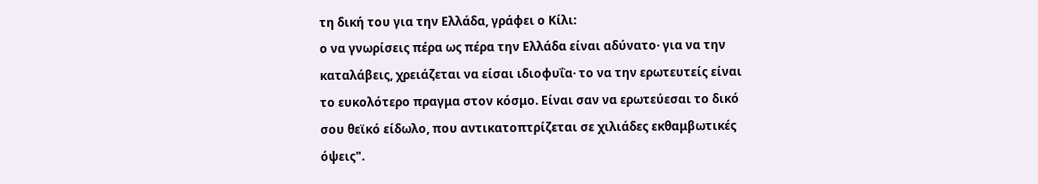τη δική του για την Ελλάδα, γράφει ο Κίλι:
ο να γνωρίσεις πέρα ως πέρα την Ελλάδα είναι αδύνατο· για να την καταλάβεις, χρειάζεται να είσαι ιδιοφυΐα· το να την ερωτευτείς είναι το ευκολότερο πραγμα στον κόσμο. Είναι σαν να ερωτεύεσαι το δικό σου θεϊκό είδωλο, που αντικατοπτρίζεται σε χιλιάδες εκθαμβωτικές όψεις".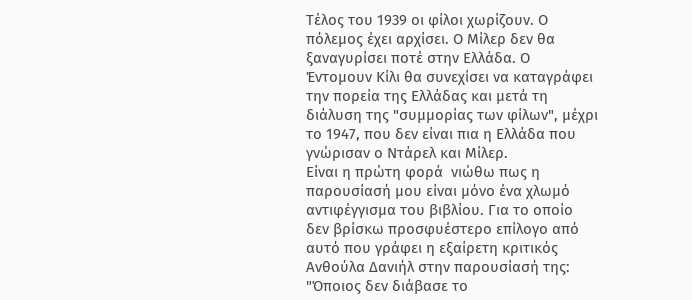Τέλος του 1939 οι φίλοι χωρίζουν. Ο πόλεμος έχει αρχίσει. Ο Μίλερ δεν θα ξαναγυρίσει ποτέ στην Ελλάδα. Ο Έντομουν Κίλι θα συνεχίσει να καταγράφει την πορεία της Ελλάδας και μετά τη διάλυση της "συμμορίας των φίλων", μέχρι το 1947, που δεν είναι πια η Ελλάδα που γνώρισαν ο Ντάρελ και Μίλερ.
Είναι η πρώτη φορά  νιώθω πως η παρουσίασή μου είναι μόνο ένα χλωμό αντιφέγγισμα του βιβλίου. Για το οποίο δεν βρίσκω προσφυέστερο επίλογο από αυτό που γράφει η εξαίρετη κριτικός Ανθούλα Δανιήλ στην παρουσίασή της: "Όποιος δεν διάβασε το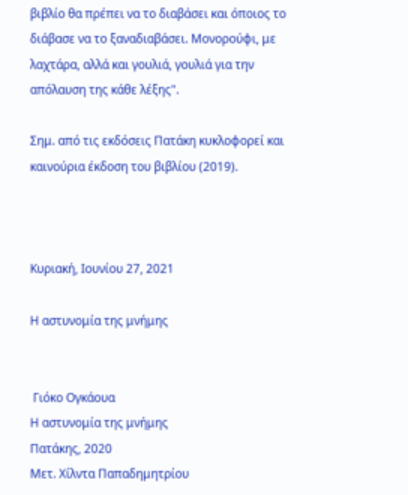βιβλίο θα πρέπει να το διαβάσει και όποιος το διάβασε να το ξαναδιαβάσει. Μονορούφι, με λαχτάρα, αλλά και γουλιά, γουλιά για την απόλαυση της κάθε λέξης".

Σημ. από τις εκδόσεις Πατάκη κυκλοφορεί και καινούρια έκδοση του βιβλίου (2019).



Κυριακή, Ιουνίου 27, 2021

Η αστυνομία της μνήμης


 Γιόκο Ογκάουα
Η αστυνομία της μνήμης
Πατάκης, 2020
Μετ. Χίλντα Παπαδημητρίου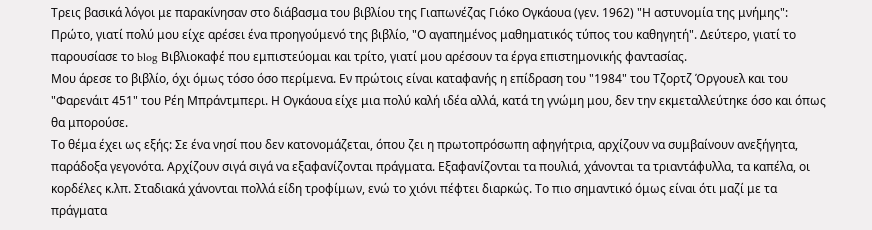Τρεις βασικά λόγοι με παρακίνησαν στο διάβασμα του βιβλίου της Γιαπωνέζας Γιόκο Ογκάουα (γεν. 1962) "Η αστυνομία της μνήμης": Πρώτο, γιατί πολύ μου είχε αρέσει ένα προηγούμενό της βιβλίο, "Ο αγαπημένος μαθηματικός τύπος του καθηγητή". Δεύτερο, γιατί το παρουσίασε το blog Βιβλιοκαφέ που εμπιστεύομαι και τρίτο, γιατί μου αρέσουν τα έργα επιστημονικής φαντασίας.
Μου άρεσε το βιβλίο, όχι όμως τόσο όσο περίμενα. Εν πρώτοις είναι καταφανής η επίδραση του "1984" του Τζορτζ Όργουελ και του "Φαρενάιτ 451" του Ρέη Μπράντμπερι. Η Ογκάουα είχε μια πολύ καλή ιδέα αλλά, κατά τη γνώμη μου, δεν την εκμεταλλεύτηκε όσο και όπως θα μπορούσε.
Το θέμα έχει ως εξής: Σε ένα νησί που δεν κατονομάζεται, όπου ζει η πρωτοπρόσωπη αφηγήτρια, αρχίζουν να συμβαίνουν ανεξήγητα, παράδοξα γεγονότα. Αρχίζουν σιγά σιγά να εξαφανίζονται πράγματα. Εξαφανίζονται τα πουλιά, χάνονται τα τριαντάφυλλα, τα καπέλα, οι κορδέλες κ.λπ. Σταδιακά χάνονται πολλά είδη τροφίμων, ενώ το χιόνι πέφτει διαρκώς. Το πιο σημαντικό όμως είναι ότι μαζί με τα πράγματα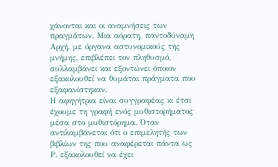χάνονται και οι αναμνήσεις των πραγμάτων. Μια αόρατη, παντοδύναμη Αρχή, με όργανα αστυνομικούς της μνήμης, επιβλέπει τον πληθυσμό, συλλαμβάνει και εξοντώνει όποιον εξακολουθεί να θυμάται πράγματα που εξαφανίστηκαν.
Η αφηγήτρια είναι συγγραφέας κι έτσι έχουμε τη γραφή ενός μυθιστορήματος μέσα στο μυθιστόρημα. Όταν αντιλαμβάνεται ότι ο επιμελητής των βιβλίων της που αναφέρεται πάντα ως Ρ. εξακολουθεί να έχει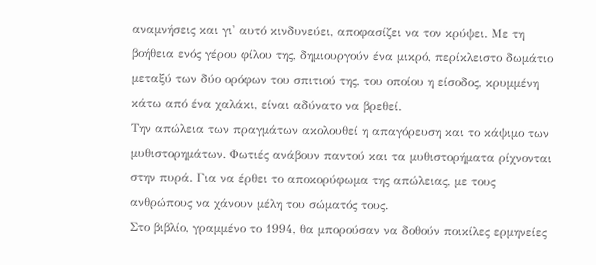αναμνήσεις και γι' αυτό κινδυνεύει, αποφασίζει να τον κρύψει. Με τη βοήθεια ενός γέρου φίλου της, δημιουργούν ένα μικρό, περίκλειστο δωμάτιο μεταξύ των δύο ορόφων του σπιτιού της, του οποίου η είσοδος, κρυμμένη κάτω από ένα χαλάκι, είναι αδύνατο να βρεθεί.
Την απώλεια των πραγμάτων ακολουθεί η απαγόρευση και το κάψιμο των μυθιστορημάτων. Φωτιές ανάβουν παντού και τα μυθιστορήματα ρίχνονται στην πυρά. Για να έρθει το αποκορύφωμα της απώλειας, με τους ανθρώπους να χάνουν μέλη του σώματός τους.
Στο βιβλίο, γραμμένο το 1994, θα μπορούσαν να δοθούν ποικίλες ερμηνείες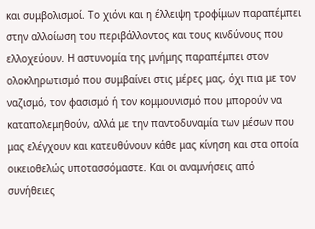και συμβολισμοί. Το χιόνι και η έλλειψη τροφίμων παραπέμπει στην αλλοίωση του περιβάλλοντος και τους κινδύνους που ελλοχεύουν. Η αστυνομία της μνήμης παραπέμπει στον ολοκληρωτισμό που συμβαίνει στις μέρες μας, όχι πια με τον ναζισμό, τον φασισμό ή τον κομμουνισμό που μπορούν να καταπολεμηθούν, αλλά με την παντοδυναμία των μέσων που μας ελέγχουν και κατευθύνουν κάθε μας κίνηση και στα οποία οικειοθελώς υποτασσόμαστε. Και οι αναμνήσεις από συνήθειες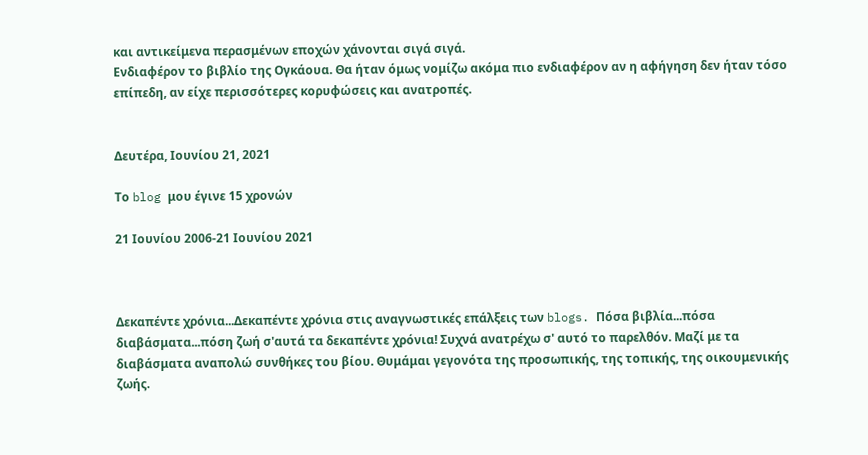και αντικείμενα περασμένων εποχών χάνονται σιγά σιγά.
Ενδιαφέρον το βιβλίο της Ογκάουα. Θα ήταν όμως νομίζω ακόμα πιο ενδιαφέρον αν η αφήγηση δεν ήταν τόσο επίπεδη, αν είχε περισσότερες κορυφώσεις και ανατροπές.


Δευτέρα, Ιουνίου 21, 2021

Το blog μου έγινε 15 χρονών

21 Ιουνίου 2006-21 Ιουνίου 2021



Δεκαπέντε χρόνια...Δεκαπέντε χρόνια στις αναγνωστικές επάλξεις των blogs. Πόσα βιβλία...πόσα διαβάσματα...πόση ζωή σ'αυτά τα δεκαπέντε χρόνια! Συχνά ανατρέχω σ' αυτό το παρελθόν. Μαζί με τα διαβάσματα αναπολώ συνθήκες του βίου. Θυμάμαι γεγονότα της προσωπικής, της τοπικής, της οικουμενικής ζωής.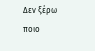Δεν ξέρω ποιο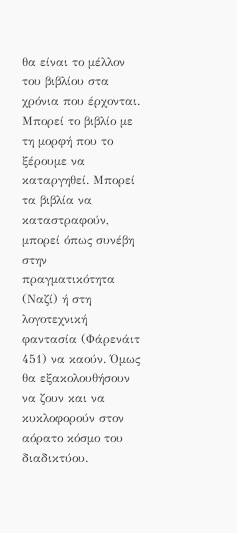θα είναι το μέλλον του βιβλίου στα χρόνια που έρχονται. Μπορεί το βιβλίο με τη μορφή που το ξέρουμε να καταργηθεί. Μπορεί τα βιβλία να καταστραφούν, μπορεί όπως συνέβη στην πραγματικότητα (Ναζί) ή στη λογοτεχνική φαντασία (Φάρενάιτ 451) να καούν. Όμως θα εξακολουθήσουν να ζουν και να κυκλοφορούν στον αόρατο κόσμο του διαδικτύου.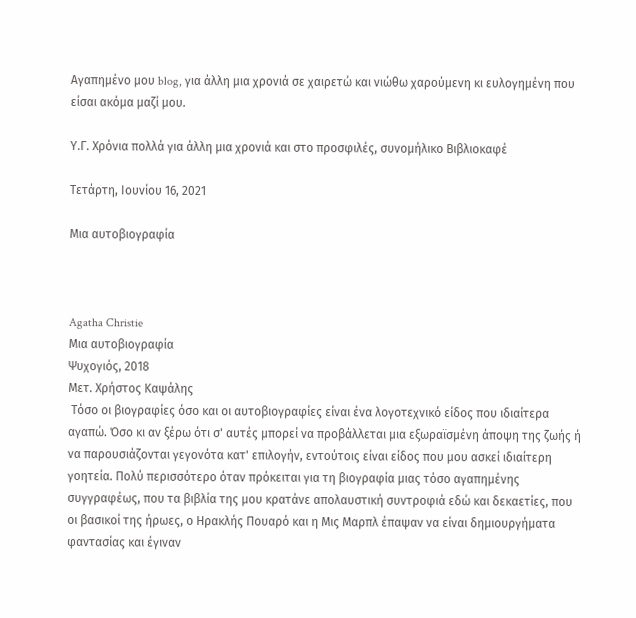Αγαπημένο μου blog, για άλλη μια χρονιά σε χαιρετώ και νιώθω χαρούμενη κι ευλογημένη που είσαι ακόμα μαζί μου.

Υ.Γ. Χρόνια πολλά για άλλη μια χρονιά και στο προσφιλές, συνομήλικο Βιβλιοκαφέ

Τετάρτη, Ιουνίου 16, 2021

Μια αυτοβιογραφία



Agatha Christie
Μια αυτοβιογραφία
Ψυχογιός, 2018
Μετ. Χρήστος Καψάλης
 Τόσο οι βιογραφίες όσο και οι αυτοβιογραφίες είναι ένα λογοτεχνικό είδος που ιδιαίτερα αγαπώ. Όσο κι αν ξέρω ότι σ' αυτές μπορεί να προβάλλεται μια εξωραϊσμένη άποψη της ζωής ή να παρουσιάζονται γεγονότα κατ' επιλογήν, εντούτοις είναι είδος που μου ασκεί ιδιαίτερη γοητεία. Πολύ περισσότερο όταν πρόκειται για τη βιογραφία μιας τόσο αγαπημένης συγγραφέως, που τα βιβλία της μου κρατάνε απολαυστική συντροφιά εδώ και δεκαετίες, που οι βασικοί της ήρωες, ο Ηρακλής Πουαρό και η Μις Μαρπλ έπαψαν να είναι δημιουργήματα φαντασίας και έγιναν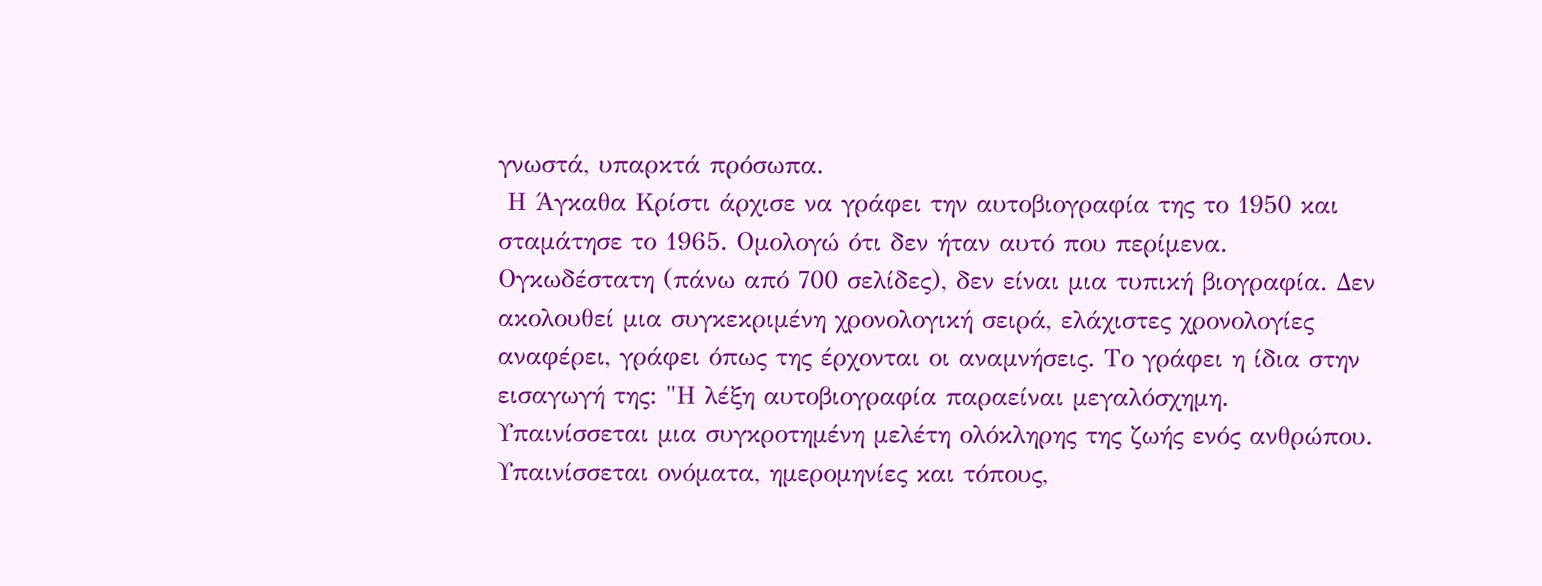γνωστά, υπαρκτά πρόσωπα.
 Η Άγκαθα Κρίστι άρχισε να γράφει την αυτοβιογραφία της το 1950 και σταμάτησε το 1965. Ομολογώ ότι δεν ήταν αυτό που περίμενα. Ογκωδέστατη (πάνω από 700 σελίδες), δεν είναι μια τυπική βιογραφία. Δεν ακολουθεί μια συγκεκριμένη χρονολογική σειρά, ελάχιστες χρονολογίες αναφέρει, γράφει όπως της έρχονται οι αναμνήσεις. Το γράφει η ίδια στην εισαγωγή της: "Η λέξη αυτοβιογραφία παραείναι μεγαλόσχημη. Υπαινίσσεται μια συγκροτημένη μελέτη ολόκληρης της ζωής ενός ανθρώπου. Υπαινίσσεται ονόματα, ημερομηνίες και τόπους,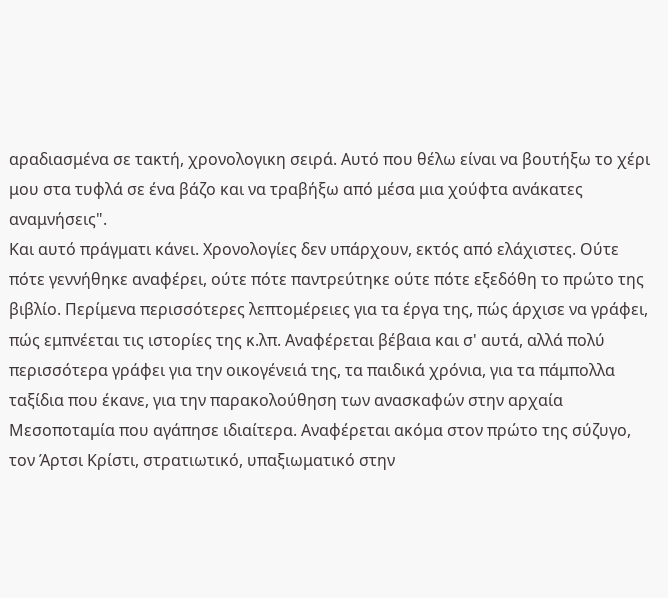αραδιασμένα σε τακτή, χρονολογικη σειρά. Αυτό που θέλω είναι να βουτήξω το χέρι μου στα τυφλά σε ένα βάζο και να τραβήξω από μέσα μια χούφτα ανάκατες αναμνήσεις".
Και αυτό πράγματι κάνει. Χρονολογίες δεν υπάρχουν, εκτός από ελάχιστες. Ούτε πότε γεννήθηκε αναφέρει, ούτε πότε παντρεύτηκε ούτε πότε εξεδόθη το πρώτο της βιβλίο. Περίμενα περισσότερες λεπτομέρειες για τα έργα της, πώς άρχισε να γράφει, πώς εμπνέεται τις ιστορίες της κ.λπ. Αναφέρεται βέβαια και σ' αυτά, αλλά πολύ περισσότερα γράφει για την οικογένειά της, τα παιδικά χρόνια, για τα πάμπολλα ταξίδια που έκανε, για την παρακολούθηση των ανασκαφών στην αρχαία Μεσοποταμία που αγάπησε ιδιαίτερα. Αναφέρεται ακόμα στον πρώτο της σύζυγο, τον Άρτσι Κρίστι, στρατιωτικό, υπαξιωματικό στην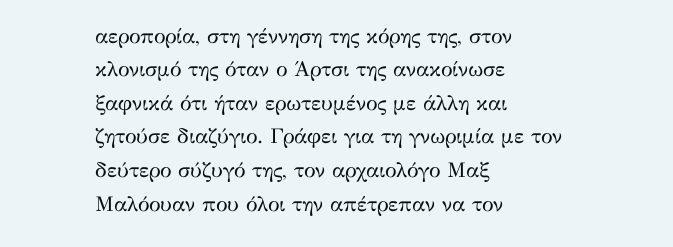αεροπορία, στη γέννηση της κόρης της, στον κλονισμό της όταν ο Άρτσι της ανακοίνωσε ξαφνικά ότι ήταν ερωτευμένος με άλλη και ζητούσε διαζύγιο. Γράφει για τη γνωριμία με τον δεύτερο σύζυγό της, τον αρχαιολόγο Μαξ Μαλόουαν που όλοι την απέτρεπαν να τον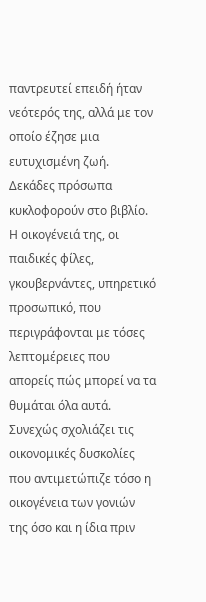παντρευτεί επειδή ήταν νεότερός της, αλλά με τον οποίο έζησε μια ευτυχισμένη ζωή.
Δεκάδες πρόσωπα κυκλοφορούν στο βιβλίο. Η οικογένειά της, οι παιδικές φίλες, γκουβερνάντες, υπηρετικό προσωπικό, που περιγράφονται με τόσες λεπτομέρειες που απορείς πώς μπορεί να τα θυμάται όλα αυτά. Συνεχώς σχολιάζει τις οικονομικές δυσκολίες που αντιμετώπιζε τόσο η οικογένεια των γονιών της όσο και η ίδια πριν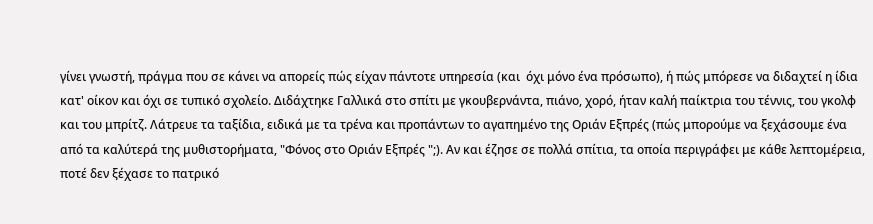γίνει γνωστή, πράγμα που σε κάνει να απορείς πώς είχαν πάντοτε υπηρεσία (και  όχι μόνο ένα πρόσωπο), ή πώς μπόρεσε να διδαχτεί η ίδια κατ' οίκον και όχι σε τυπικό σχολείο. Διδάχτηκε Γαλλικά στο σπίτι με γκουβερνάντα, πιάνο, χορό, ήταν καλή παίκτρια του τέννις, του γκολφ και του μπρίτζ. Λάτρευε τα ταξίδια, ειδικά με τα τρένα και προπάντων το αγαπημένο της Οριάν Εξπρές (πώς μπορούμε να ξεχάσουμε ένα από τα καλύτερά της μυθιστορήματα, "Φόνος στο Οριάν Εξπρές ";). Αν και έζησε σε πολλά σπίτια, τα οποία περιγράφει με κάθε λεπτομέρεια, ποτέ δεν ξέχασε το πατρικό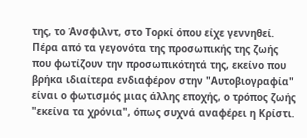της, το Άνσφιλντ, στο Τορκί όπου είχε γεννηθεί.
Πέρα από τα γεγονότα της προσωπικής της ζωής που φωτίζουν την προσωπικότητά της, εκείνο που βρήκα ιδιαίτερα ενδιαφέρον στην "Αυτοβιογραφία" είναι ο φωτισμός μιας άλλης εποχής, ο τρόπος ζωής "εκείνα τα χρόνια", όπως συχνά αναφέρει η Κρίστι.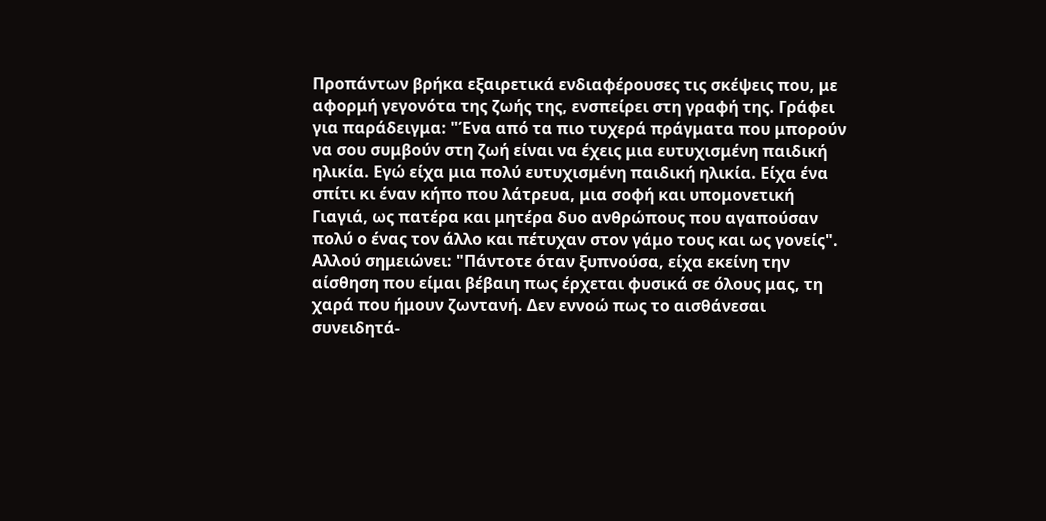Προπάντων βρήκα εξαιρετικά ενδιαφέρουσες τις σκέψεις που, με αφορμή γεγονότα της ζωής της, ενσπείρει στη γραφή της. Γράφει για παράδειγμα: "Ένα από τα πιο τυχερά πράγματα που μπορούν να σου συμβούν στη ζωή είναι να έχεις μια ευτυχισμένη παιδική ηλικία. Εγώ είχα μια πολύ ευτυχισμένη παιδική ηλικία. Είχα ένα σπίτι κι έναν κήπο που λάτρευα, μια σοφή και υπομονετική Γιαγιά, ως πατέρα και μητέρα δυο ανθρώπους που αγαπούσαν πολύ ο ένας τον άλλο και πέτυχαν στον γάμο τους και ως γονείς".
Αλλού σημειώνει: "Πάντοτε όταν ξυπνούσα, είχα εκείνη την αίσθηση που είμαι βέβαιη πως έρχεται φυσικά σε όλους μας, τη χαρά που ήμουν ζωντανή. Δεν εννοώ πως το αισθάνεσαι συνειδητά-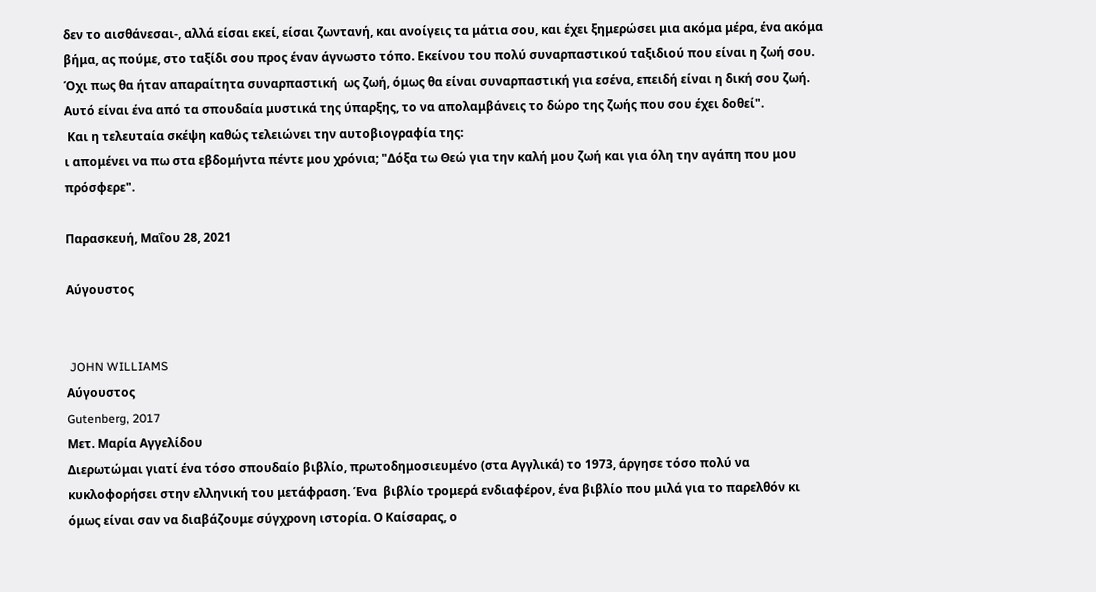δεν το αισθάνεσαι-, αλλά είσαι εκεί, είσαι ζωντανή, και ανοίγεις τα μάτια σου, και έχει ξημερώσει μια ακόμα μέρα, ένα ακόμα βήμα, ας πούμε, στο ταξίδι σου προς έναν άγνωστο τόπο. Εκείνου του πολύ συναρπαστικού ταξιδιού που είναι η ζωή σου. Όχι πως θα ήταν απαραίτητα συναρπαστική  ως ζωή, όμως θα είναι συναρπαστική για εσένα, επειδή είναι η δική σου ζωή. Αυτό είναι ένα από τα σπουδαία μυστικά της ύπαρξης, το να απολαμβάνεις το δώρο της ζωής που σου έχει δοθεί".
 Και η τελευταία σκέψη καθώς τελειώνει την αυτοβιογραφία της:
ι απομένει να πω στα εβδομήντα πέντε μου χρόνια; "Δόξα τω Θεώ για την καλή μου ζωή και για όλη την αγάπη που μου πρόσφερε".

Παρασκευή, Μαΐου 28, 2021

Αύγουστος


 JOHN WILLIAMS
Αύγουστος
Gutenberg, 2017
Μετ. Μαρία Αγγελίδου
Διερωτώμαι γιατί ένα τόσο σπουδαίο βιβλίο, πρωτοδημοσιευμένο (στα Αγγλικά) το 1973, άργησε τόσο πολύ να κυκλοφορήσει στην ελληνική του μετάφραση. Ένα  βιβλίο τρομερά ενδιαφέρον, ένα βιβλίο που μιλά για το παρελθόν κι όμως είναι σαν να διαβάζουμε σύγχρονη ιστορία. Ο Καίσαρας, ο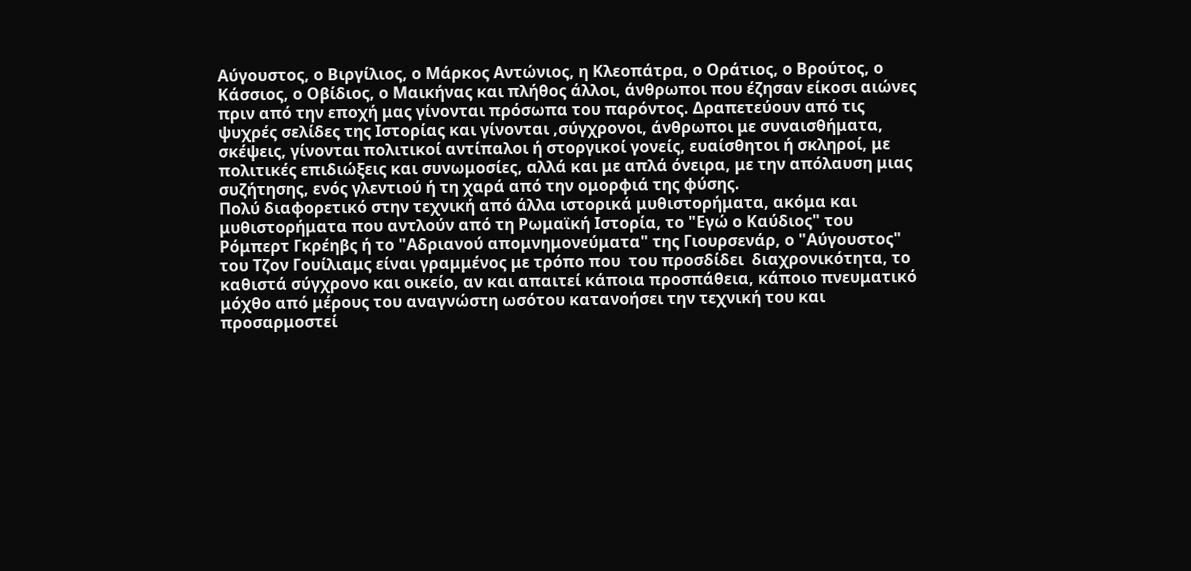Αύγουστος, ο Βιργίλιος, ο Μάρκος Αντώνιος, η Κλεοπάτρα, ο Οράτιος, ο Βρούτος, ο Κάσσιος, ο Οβίδιος, ο Μαικήνας και πλήθος άλλοι, άνθρωποι που έζησαν είκοσι αιώνες πριν από την εποχή μας γίνονται πρόσωπα του παρόντος. Δραπετεύουν από τις ψυχρές σελίδες της Ιστορίας και γίνονται ,σύγχρονοι, άνθρωποι με συναισθήματα, σκέψεις, γίνονται πολιτικοί αντίπαλοι ή στοργικοί γονείς, ευαίσθητοι ή σκληροί, με πολιτικές επιδιώξεις και συνωμοσίες, αλλά και με απλά όνειρα, με την απόλαυση μιας συζήτησης, ενός γλεντιού ή τη χαρά από την ομορφιά της φύσης.
Πολύ διαφορετικό στην τεχνική από άλλα ιστορικά μυθιστορήματα, ακόμα και μυθιστορήματα που αντλούν από τη Ρωμαϊκή Ιστορία, το "Εγώ ο Καύδιος" του Ρόμπερτ Γκρέηβς ή το "Αδριανού απομνημονεύματα" της Γιουρσενάρ, ο "Αύγουστος" του Τζον Γουίλιαμς είναι γραμμένος με τρόπο που  του προσδίδει  διαχρονικότητα, το καθιστά σύγχρονο και οικείο, αν και απαιτεί κάποια προσπάθεια, κάποιο πνευματικό μόχθο από μέρους του αναγνώστη ωσότου κατανοήσει την τεχνική του και προσαρμοστεί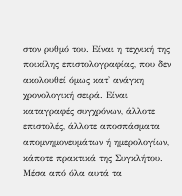στον ρυθμό του. Είναι η τεχνική της ποικίλης επιστολογραφίας, που δεν ακολουθεί όμως κατ' ανάγκη χρονολογική σειρά. Είναι καταγραφές συγχρόνων, άλλοτε επιστολές, άλλοτε αποσπάσματα απομνημονευμάτων ή ημερολογίων, κάποτε πρακτικά της Συγκλήτου. Μέσα από όλα αυτά τα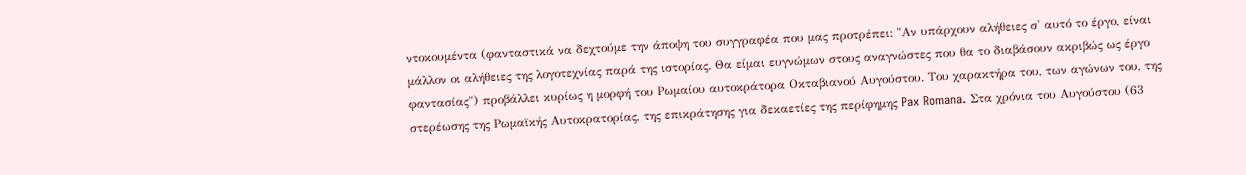ντοκουμέντα (φανταστικά να δεχτούμε την άποψη του συγγραφέα που μας προτρέπει: "Αν υπάρχουν αλήθειες σ' αυτό το έργο, είναι μάλλον οι αλήθειες της λογοτεχνίας παρά της ιστορίας. Θα είμαι ευγνώμων στους αναγνώστες που θα το διαβάσουν ακριβώς ως έργο φαντασίας") προβάλλει κυρίως η μορφή του Ρωμαίου αυτοκράτορα Οκταβιανού Αυγούστου. Του χαρακτήρα του, των αγώνων του, της στερέωσης της Ρωμαϊκής Αυτοκρατορίας, της επικράτησης για δεκαετίες της περίφημης Pax Romana. Στα χρόνια του Αυγούστου (63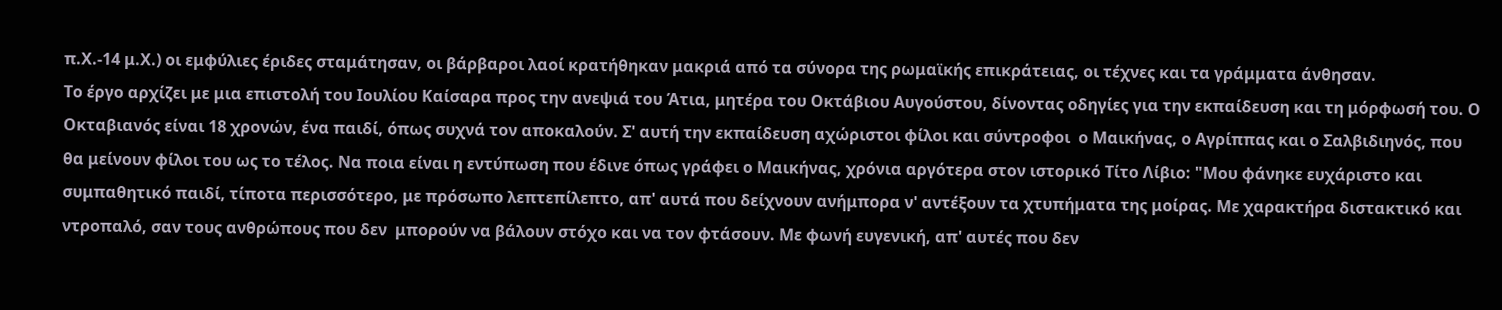π.Χ.-14 μ.Χ.) οι εμφύλιες έριδες σταμάτησαν, οι βάρβαροι λαοί κρατήθηκαν μακριά από τα σύνορα της ρωμαϊκής επικράτειας, οι τέχνες και τα γράμματα άνθησαν.
Το έργο αρχίζει με μια επιστολή του Ιουλίου Καίσαρα προς την ανεψιά του Άτια, μητέρα του Οκτάβιου Αυγούστου, δίνοντας οδηγίες για την εκπαίδευση και τη μόρφωσή του. Ο Οκταβιανός είναι 18 χρονών, ένα παιδί, όπως συχνά τον αποκαλούν. Σ' αυτή την εκπαίδευση αχώριστοι φίλοι και σύντροφοι  ο Μαικήνας, ο Αγρίππας και ο Σαλβιδιηνός, που θα μείνουν φίλοι του ως το τέλος. Να ποια είναι η εντύπωση που έδινε όπως γράφει ο Μαικήνας, χρόνια αργότερα στον ιστορικό Τίτο Λίβιο: "Μου φάνηκε ευχάριστο και συμπαθητικό παιδί, τίποτα περισσότερο, με πρόσωπο λεπτεπίλεπτο, απ' αυτά που δείχνουν ανήμπορα ν' αντέξουν τα χτυπήματα της μοίρας. Με χαρακτήρα διστακτικό και ντροπαλό, σαν τους ανθρώπους που δεν  μπορούν να βάλουν στόχο και να τον φτάσουν. Με φωνή ευγενική, απ' αυτές που δεν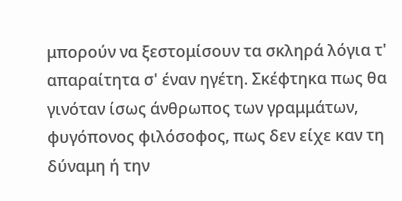μπορούν να ξεστομίσουν τα σκληρά λόγια τ' απαραίτητα σ' έναν ηγέτη. Σκέφτηκα πως θα γινόταν ίσως άνθρωπος των γραμμάτων, φυγόπονος φιλόσοφος, πως δεν είχε καν τη δύναμη ή την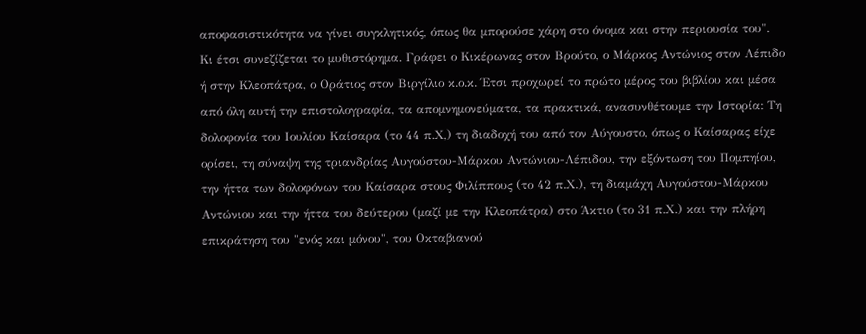αποφασιστικότητα να γίνει συγκλητικός, όπως θα μπορούσε χάρη στο όνομα και στην περιουσία του".
Κι έτσι συνεζίζεται το μυθιστόρημα. Γράφει ο Κικέρωνας στον Βρούτο, ο Μάρκος Αντώνιος στον Λέπιδο ή στην Κλεοπάτρα, ο Οράτιος στον Βιργίλιο κ.ο.κ. Έτσι προχωρεί το πρώτο μέρος του βιβλίου και μέσα από όλη αυτή την επιστολογραφία, τα απομνημονεύματα, τα πρακτικά, ανασυνθέτουμε την Ιστορία: Τη δολοφονία του Ιουλίου Καίσαρα (το 44 π.Χ,) τη διαδοχή του από τον Αύγουστο, όπως ο Καίσαρας είχε ορίσει, τη σύναψη της τριανδρίας Αυγούστου-Μάρκου Αντώνιου-Λέπιδου, την εξόντωση του Πομπηίου, την ήττα των δολοφόνων του Καίσαρα στους Φιλίππους (το 42 π.Χ.), τη διαμάχη Αυγούστου-Μάρκου Αντώνιου και την ήττα του δεύτερου (μαζί με την Κλεοπάτρα) στο Άκτιο (το 31 π.Χ.) και την πλήρη επικράτηση του "ενός και μόνου", του Οκταβιανού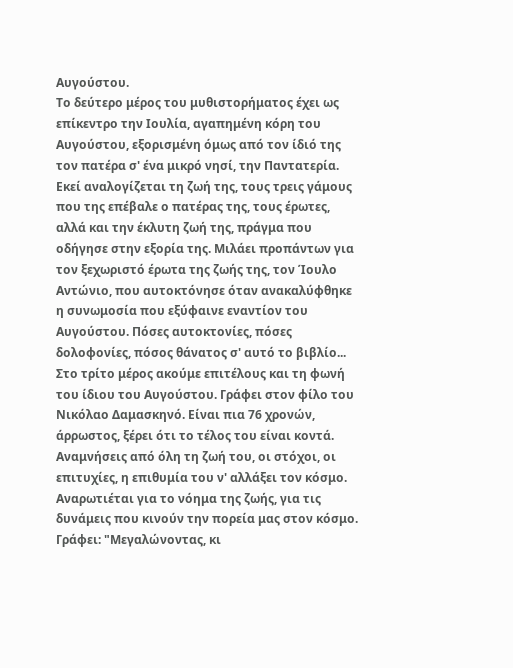Αυγούστου.
Το δεύτερο μέρος του μυθιστορήματος έχει ως επίκεντρο την Ιουλία, αγαπημένη κόρη του Αυγούστου, εξορισμένη όμως από τον ίδιό της τον πατέρα σ' ένα μικρό νησί, την Παντατερία. Εκεί αναλογίζεται τη ζωή της, τους τρεις γάμους που της επέβαλε ο πατέρας της, τους έρωτες, αλλά και την έκλυτη ζωή της, πράγμα που οδήγησε στην εξορία της. Μιλάει προπάντων για τον ξεχωριστό έρωτα της ζωής της, τον Ίουλο Αντώνιο, που αυτοκτόνησε όταν ανακαλύφθηκε η συνωμοσία που εξύφαινε εναντίον του Αυγούστου. Πόσες αυτοκτονίες, πόσες δολοφονίες, πόσος θάνατος σ' αυτό το βιβλίο...
Στο τρίτο μέρος ακούμε επιτέλους και τη φωνή του ίδιου του Αυγούστου. Γράφει στον φίλο του Νικόλαο Δαμασκηνό. Είναι πια 76 χρονών, άρρωστος, ξέρει ότι το τέλος του είναι κοντά. Αναμνήσεις από όλη τη ζωή του, οι στόχοι, οι επιτυχίες, η επιθυμία του ν' αλλάξει τον κόσμο. Αναρωτιέται για το νόημα της ζωής, για τις δυνάμεις που κινούν την πορεία μας στον κόσμο. Γράφει: "Μεγαλώνοντας, κι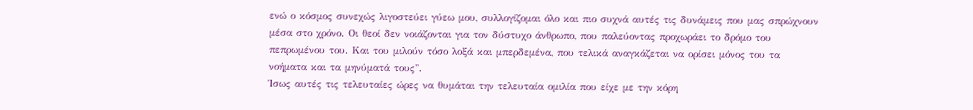ενώ ο κόσμος συνεχώς λιγοστεύει γύεω μου, συλλογίζομαι όλο και πιο συχνά αυτές τις δυνάμεις που μας σπρώχνουν μέσα στο χρόνο. Οι θεοί δεν νοιάζονται για τον δύστυχο άνθρωπο, που παλεύοντας προχωράει το δρόμο του πεπρωμένου του. Και του μιλούν τόσο λοξά και μπερδεμένα, που τελικά αναγκάζεται να ορίσει μόνος του τα νοήματα και τα μηνύματά τους".
Ίσως αυτές τις τελευταίες ώρες να θυμάται την τελευταία ομιλία που είχε με την κόρη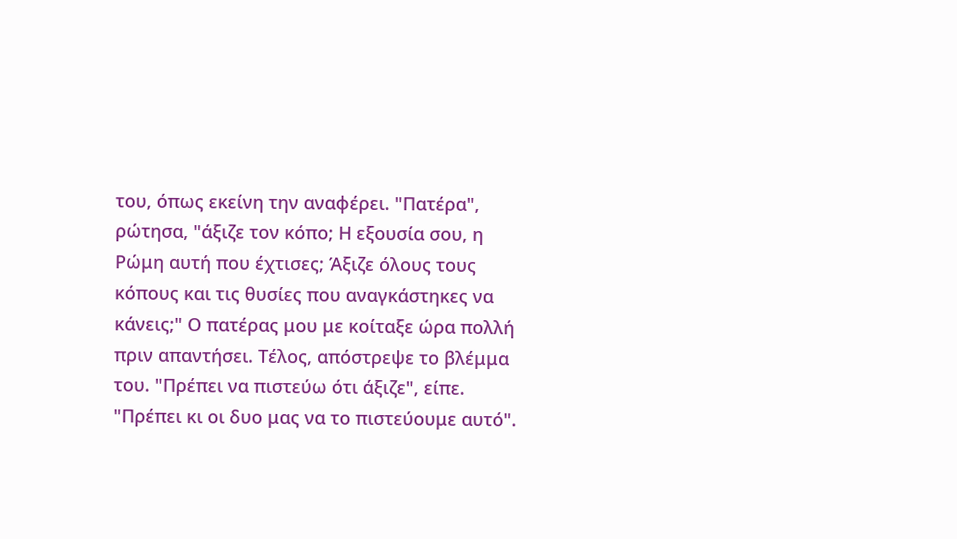του, όπως εκείνη την αναφέρει. "Πατέρα", ρώτησα, "άξιζε τον κόπο; Η εξουσία σου, η Ρώμη αυτή που έχτισες; Άξιζε όλους τους κόπους και τις θυσίες που αναγκάστηκες να κάνεις;" Ο πατέρας μου με κοίταξε ώρα πολλή πριν απαντήσει. Τέλος, απόστρεψε το βλέμμα του. "Πρέπει να πιστεύω ότι άξιζε", είπε. "Πρέπει κι οι δυο μας να το πιστεύουμε αυτό".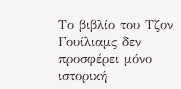Το βιβλίο του Τζον Γουίλιαμς δεν προσφέρει μόνο ιστορική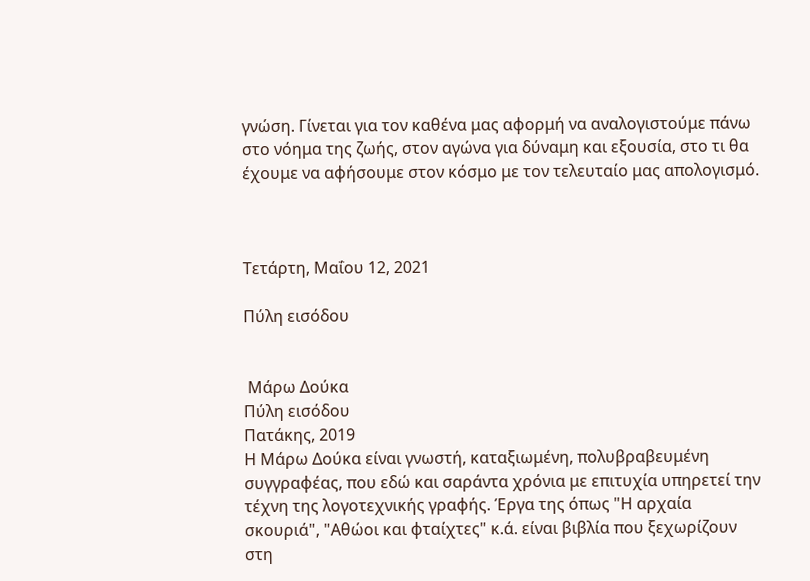γνώση. Γίνεται για τον καθένα μας αφορμή να αναλογιστούμε πάνω στο νόημα της ζωής, στον αγώνα για δύναμη και εξουσία, στο τι θα έχουμε να αφήσουμε στον κόσμο με τον τελευταίο μας απολογισμό.



Τετάρτη, Μαΐου 12, 2021

Πύλη εισόδου


 Μάρω Δούκα
Πύλη εισόδου
Πατάκης, 2019
Η Μάρω Δούκα είναι γνωστή, καταξιωμένη, πολυβραβευμένη συγγραφέας, που εδώ και σαράντα χρόνια με επιτυχία υπηρετεί την τέχνη της λογοτεχνικής γραφής. Έργα της όπως "Η αρχαία σκουριά", "Αθώοι και φταίχτες" κ.ά. είναι βιβλία που ξεχωρίζουν στη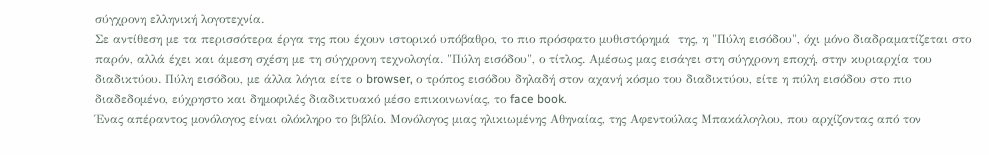σύγχρονη ελληνική λογοτεχνία.
Σε αντίθεση με τα περισσότερα έργα της που έχουν ιστορικό υπόβαθρο, το πιο πρόσφατο μυθιστόρημά  της, η "Πύλη εισόδου", όχι μόνο διαδραματίζεται στο παρόν, αλλά έχει και άμεση σχέση με τη σύγχρονη τεχνολογία. "Πύλη εισόδου", ο τίτλος. Αμέσως μας εισάγει στη σύγχρονη εποχή, στην κυριαρχία του διαδικτύου. Πύλη εισόδου, με άλλα λόγια είτε ο browser, ο τρόπος εισόδου δηλαδή στον αχανή κόσμο του διαδικτύου, είτε η πύλη εισόδου στο πιο διαδεδομένο, εύχρηστο και δημοφιλές διαδικτυακό μέσο επικοινωνίας, το face book.
Ένας απέραντος μονόλογος είναι ολόκληρο το βιβλίο. Μονόλογος μιας ηλικιωμένης Αθηναίας, της Αφεντούλας Μπακάλογλου, που αρχίζοντας από τον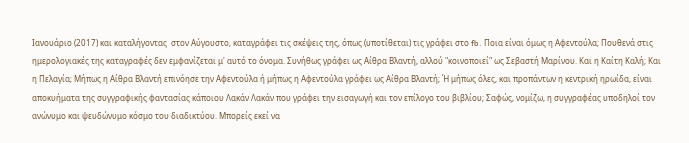Ιανουάριο (2017) και καταλήγοντας  στον Αύγουστο, καταγράφει τις σκέψεις της, όπως (υποτίθεται) τις γράφει στο fb. Ποια είναι όμως η Αφεντούλα; Πουθενά στις ημερολογιακές της καταγραφές δεν εμφανίζεται μ' αυτό το όνομα. Συνήθως γράφει ως Αίθρα Βλαντή, αλλού "κοινοποιεί" ως Σεβαστή Μαρίνου. Και η Καίτη Καλή; Και η Πελαγία; Μήπως η Αίθρα Βλαντή επινόησε την Αφεντούλα ή μήπως η Αφεντούλα γράφει ως Αίθρα Βλαντή; Ή μήπως όλες, και προπάντων η κεντρική ηρωίδα, είναι αποκυήματα της συγγραφικής φαντασίας κάποιου Λακάν Λακάν που γράφει την εισαγωγή και τον επίλογο του βιβλίου; Σαφώς, νομίζω, η συγγραφέας υποδηλοί τον ανώνυμο και ψευδώνυμο κόσμο του διαδικτύου. Μπορείς εκεί να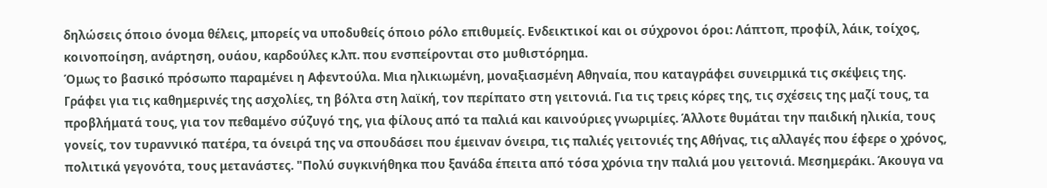δηλώσεις όποιο όνομα θέλεις, μπορείς να υποδυθείς όποιο ρόλο επιθυμείς. Ενδεικτικοί και οι σύχρονοι όροι: Λάπτοπ, προφίλ, λάικ, τοίχος, κοινοποίηση, ανάρτηση, ουάου, καρδούλες κ.λπ. που ενσπείρονται στο μυθιστόρημα.
Όμως το βασικό πρόσωπο παραμένει η Αφεντούλα. Μια ηλικιωμένη, μοναξιασμένη Αθηναία, που καταγράφει συνειρμικά τις σκέψεις της. Γράφει για τις καθημερινές της ασχολίες, τη βόλτα στη λαϊκή, τον περίπατο στη γειτονιά. Για τις τρεις κόρες της, τις σχέσεις της μαζί τους, τα προβλήματά τους, για τον πεθαμένο σύζυγό της, για φίλους από τα παλιά και καινούριες γνωριμίες. Άλλοτε θυμάται την παιδική ηλικία, τους γονείς, τον τυραννικό πατέρα, τα όνειρά της να σπουδάσει που έμειναν όνειρα, τις παλιές γειτονιές της Αθήνας, τις αλλαγές που έφερε ο χρόνος, πολιτικά γεγονότα, τους μετανάστες. "Πολύ συγκινήθηκα που ξανάδα έπειτα από τόσα χρόνια την παλιά μου γειτονιά. Μεσημεράκι. Άκουγα να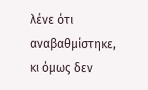λένε ότι αναβαθμίστηκε, κι όμως δεν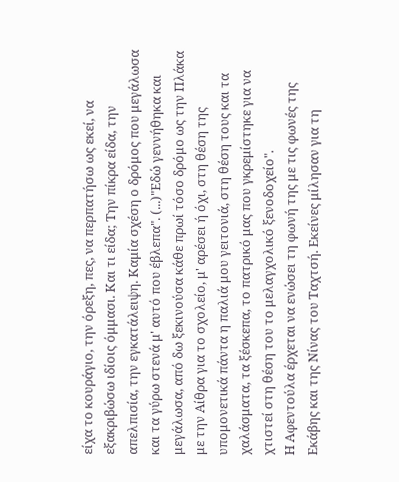είχα το κουράγιο, την όρεξη, πες, να περπατήσω ως εκεί, να εξακριβώσω ιδίοις όμμασι. Και τι είδα; Την πίκρα είδα, την απελπισία, την εγκατάλειψη. Καμία σχέση ο δρόμος που μεγάλωσα και τα γύρω στενά μ' αυτό που έβλεπα". (...)"Εδώ γεννήθηκα και μεγάλωσα, από δω ξεκινούσα κάθε πρωί τόσο δρόμο ως την Πλάκα με την Αίθρα για το σχολείο, μ' αρέσει ή όχι, στη θέση της υπομονετικά πάντα η παλιά μου γειτονιά, στη θέση τους και τα χαλάσματα, τα ξέσκεπα, το πατρικό μας που γκρεμίστηκε για να χτιστεί στη θέση του το μελαγχολικό ξενοδοχείο".
Η Αφεντούλα έρχεται να ενώσει τη φωνή της με τις φωνές της Εκάβης και της Νίνας του Ταχτσή. Εκείνες μίλησαν για τη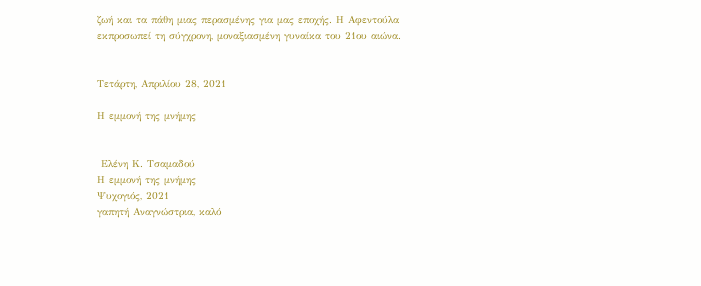ζωή και τα πάθη μιας περασμένης για μας εποχής. Η Αφεντούλα εκπροσωπεί τη σύγχρονη, μοναξιασμένη γυναίκα του 21ου αιώνα.


Τετάρτη, Απριλίου 28, 2021

Η εμμονή της μνήμης


 Ελένη Κ. Τσαμαδού
Η εμμονή της μνήμης
Ψυχογιός, 2021
γαπητή Αναγνώστρια, καλό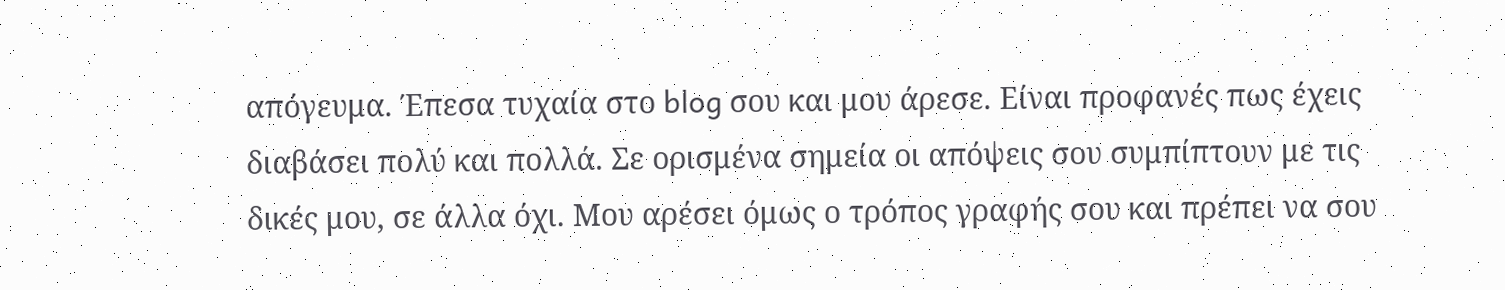απόγευμα. Έπεσα τυχαία στο blog σου και μου άρεσε. Είναι προφανές πως έχεις διαβάσει πολύ και πολλά. Σε ορισμένα σημεία οι απόψεις σου συμπίπτουν με τις δικές μου, σε άλλα όχι. Μου αρέσει όμως ο τρόπος γραφής σου και πρέπει να σου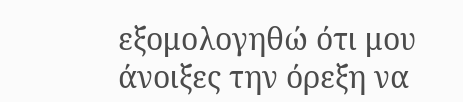εξομολογηθώ ότι μου άνοιξες την όρεξη να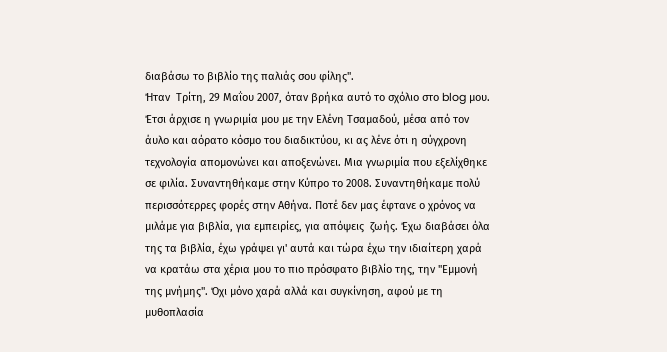διαβάσω το βιβλίο της παλιάς σου φίλης".
Ήταν  Τρίτη, 29 Μαΐου 2007, όταν βρήκα αυτό το σχόλιο στο blog μου. Έτσι άρχισε η γνωριμία μου με την Ελένη Τσαμαδού, μέσα από τον άυλο και αόρατο κόσμο του διαδικτύου, κι ας λένε ότι η σύγχρονη τεχνολογία απομονώνει και αποξενώνει. Μια γνωριμία που εξελίχθηκε σε φιλία. Συναντηθήκαμε στην Κύπρο τo 2008. Συναντηθήκαμε πολύ περισσότερρες φορές στην Αθήνα. Ποτέ δεν μας έφτανε ο χρόνος να μιλάμε για βιβλία, για εμπειρίες, για απόψεις  ζωής. Έχω διαβάσει όλα της τα βιβλία, έχω γράψει γι' αυτά και τώρα έχω την ιδιαίτερη χαρά να κρατάω στα χέρια μου το πιο πρόσφατο βιβλίο της, την "Εμμονή της μνήμης". Όχι μόνο χαρά αλλά και συγκίνηση, αφού με τη μυθοπλασία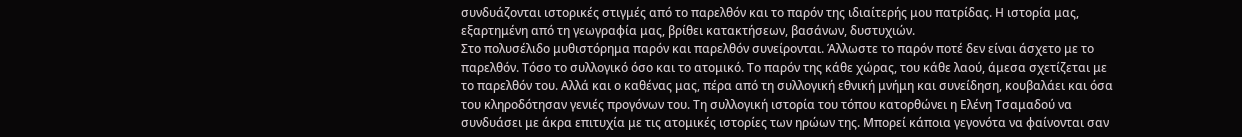συνδυάζονται ιστορικές στιγμές από το παρελθόν και το παρόν της ιδιαίτερής μου πατρίδας. Η ιστορία μας, εξαρτημένη από τη γεωγραφία μας, βρίθει κατακτήσεων, βασάνων, δυστυχιών.
Στο πολυσέλιδο μυθιστόρημα παρόν και παρελθόν συνείρονται. Άλλωστε το παρόν ποτέ δεν είναι άσχετο με το παρελθόν. Τόσο το συλλογικό όσο και το ατομικό. Το παρόν της κάθε χώρας, του κάθε λαού, άμεσα σχετίζεται με το παρελθόν του. Αλλά και ο καθένας μας, πέρα από τη συλλογική εθνική μνήμη και συνείδηση, κουβαλάει και όσα του κληροδότησαν γενιές προγόνων του. Τη συλλογική ιστορία του τόπου κατορθώνει η Ελένη Τσαμαδού να συνδυάσει με άκρα επιτυχία με τις ατομικές ιστορίες των ηρώων της. Μπορεί κάποια γεγονότα να φαίνονται σαν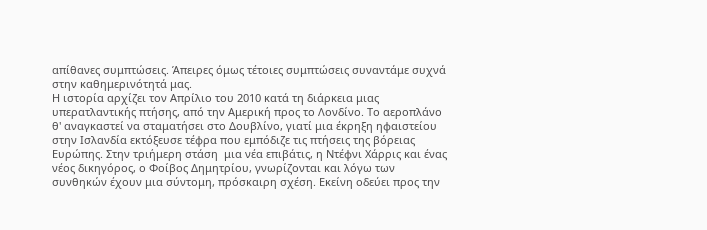απίθανες συμπτώσεις. Άπειρες όμως τέτοιες συμπτώσεις συναντάμε συχνά στην καθημερινότητά μας.
Η ιστορία αρχίζει τον Απρίλιο του 2010 κατά τη διάρκεια μιας υπερατλαντικής πτήσης, από την Αμερική προς το Λονδίνο. Το αεροπλάνο θ' αναγκαστεί να σταματήσει στο Δουβλίνο, γιατί μια έκρηξη ηφαιστείου στην Ισλανδία εκτόξευσε τέφρα που εμπόδιζε τις πτήσεις της βόρειας Ευρώπης. Στην τριήμερη στάση  μια νέα επιβάτις, η Ντέφνι Χάρρις και ένας νέος δικηγόρος, ο Φοίβος Δημητρίου, γνωρίζονται και λόγω των συνθηκών έχουν μια σύντομη, πρόσκαιρη σχέση. Εκείνη οδεύει προς την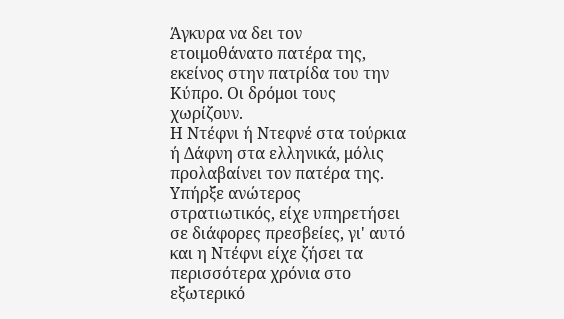Άγκυρα να δει τον ετοιμοθάνατο πατέρα της, εκείνος στην πατρίδα του την Κύπρο. Οι δρόμοι τους χωρίζουν.
Η Ντέφνι ή Ντεφνέ στα τούρκια ή Δάφνη στα ελληνικά, μόλις προλαβαίνει τον πατέρα της. Υπήρξε ανώτερος στρατιωτικός, είχε υπηρετήσει σε διάφορες πρεσβείες, γι' αυτό και η Ντέφνι είχε ζήσει τα περισσότερα χρόνια στο εξωτερικό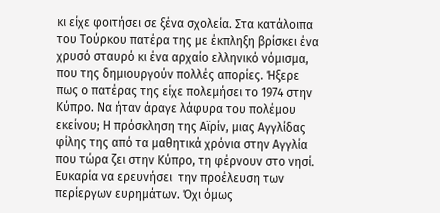κι είχε φοιτήσει σε ξένα σχολεία. Στα κατάλοιπα του Τούρκου πατέρα της με έκπληξη βρίσκει ένα χρυσό σταυρό κι ένα αρχαίο ελληνικό νόμισμα, που της δημιουργούν πολλές απορίες. Ήξερε πως ο πατέρας της είχε πολεμήσει το 1974 στην Κύπρο. Να ήταν άραγε λάφυρα του πολέμου εκείνου; Η πρόσκληση της Αϊρίν, μιας Αγγλίδας φίλης της από τα μαθητικά χρόνια στην Αγγλία που τώρα ζει στην Κύπρο, τη φέρνουν στο νησί. Ευκαρία να ερευνήσει  την προέλευση των περίεργων ευρημάτων. Όχι όμως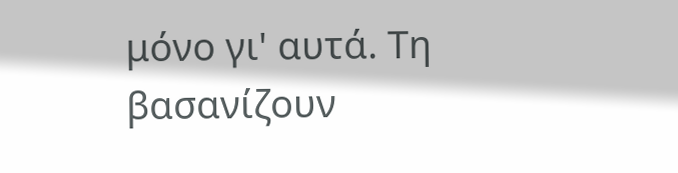μόνο γι' αυτά. Τη βασανίζουν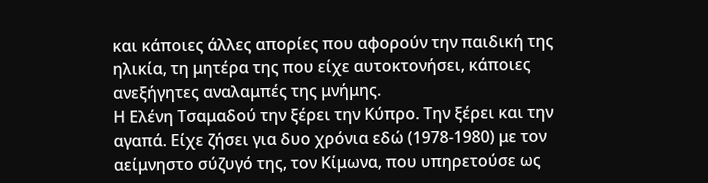και κάποιες άλλες απορίες που αφορούν την παιδική της ηλικία, τη μητέρα της που είχε αυτοκτονήσει, κάποιες ανεξήγητες αναλαμπές της μνήμης.
Η Ελένη Τσαμαδού την ξέρει την Κύπρο. Την ξέρει και την αγαπά. Είχε ζήσει για δυο χρόνια εδώ (1978-1980) με τον αείμνηστο σύζυγό της, τον Κίμωνα, που υπηρετούσε ως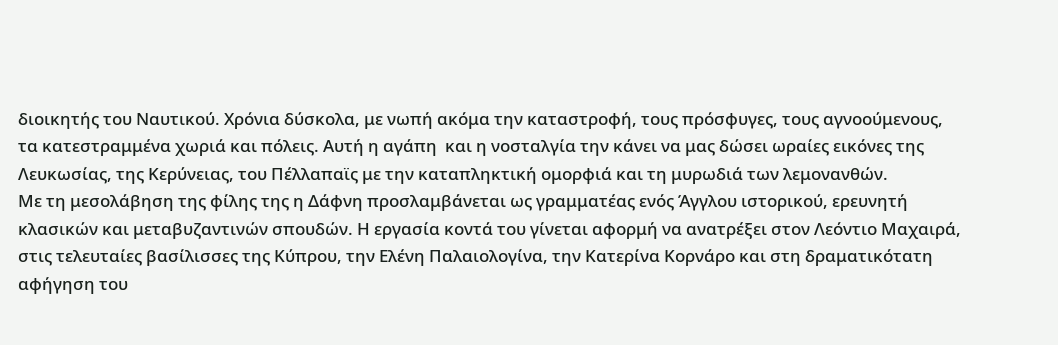διοικητής του Ναυτικού. Χρόνια δύσκολα, με νωπή ακόμα την καταστροφή, τους πρόσφυγες, τους αγνοούμενους, τα κατεστραμμένα χωριά και πόλεις. Αυτή η αγάπη  και η νοσταλγία την κάνει να μας δώσει ωραίες εικόνες της Λευκωσίας, της Κερύνειας, του Πέλλαπαϊς με την καταπληκτική ομορφιά και τη μυρωδιά των λεμονανθών.
Με τη μεσολάβηση της φίλης της η Δάφνη προσλαμβάνεται ως γραμματέας ενός Άγγλου ιστορικού, ερευνητή κλασικών και μεταβυζαντινών σπουδών. Η εργασία κοντά του γίνεται αφορμή να ανατρέξει στον Λεόντιο Μαχαιρά, στις τελευταίες βασίλισσες της Κύπρου, την Ελένη Παλαιολογίνα, την Κατερίνα Κορνάρο και στη δραματικότατη αφήγηση του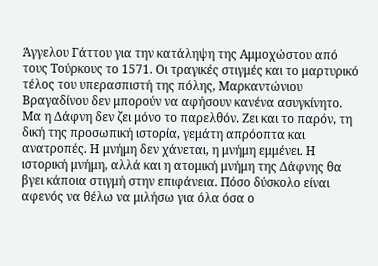Άγγελου Γάττου για την κατάληψη της Αμμοχώστου από τους Τούρκους το 1571. Οι τραγικές στιγμές και το μαρτυρικό τέλος του υπερασπιστή της πόλης, Μαρκαντώνιου Βραγαδίνου δεν μπορούν να αφήσουν κανένα ασυγκίνητο.
Μα η Δάφνη δεν ζει μόνο το παρελθόν. Ζει και το παρόν, τη δική της προσωπική ιστορία, γεμάτη απρόοπτα και ανατροπές. Η μνήμη δεν χάνεται, η μνήμη εμμένει. Η ιστορική μνήμη, αλλά και η ατομική μνήμη της Δάφνης θα βγει κάποια στιγμή στην επιφάνεια. Πόσο δύσκολο είναι αφενός να θέλω να μιλήσω για όλα όσα ο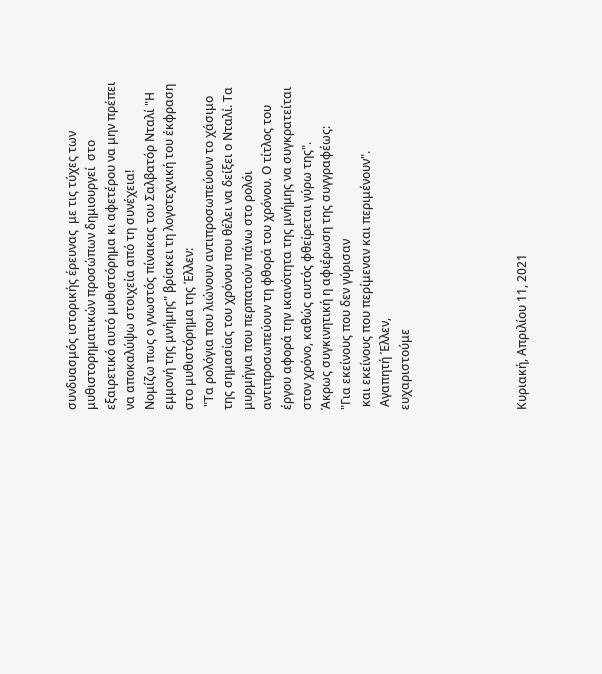συνδυασμός ιστορικής έρευνας  με τις τύχες των μυθιστορηματικών προσώπων δημιουργεί  στο εξαιρετικό αυτό μυθιστόρημα κι αφετέρου να μην πρέπει να αποκαλύψω στοιχεία από τη συνέχεια!
Νομίζω πως ο γνωστός πίνακας του Σαλβατόρ Νταλί "Η εμμονή της μνήμης" βρίσκει τη λογοτεχνική του έκφραση στο μυθιστόρημα της Έλλεν:
 "Τα ρολόγια που λιώνουν αντιπροσωπεύουν το χάσιμο της σημασίας του χρόνου που θέλει να δείξει ο Νταλί. Τα μυρμήγια που περπατούν πάνω στο ρολόι αντιπροσωπεύουν τη φθορά του χρόνου. Ο τίτλος του έργου αφορά την ικανότητα της μνήμης να συγκρατείται στον χρόνο, καθώς αυτός φθείρεται γύρω της".
Άκρως συγκινητική η αφιέρωση της συγγραφέως:
"Για εκείνους που δεν γύρισαν
 και εκείνους που περίμεναν και περιμένουν".
 Αγαπητή Έλλεν,
ευχαριστούμε





Κυριακή, Απριλίου 11, 2021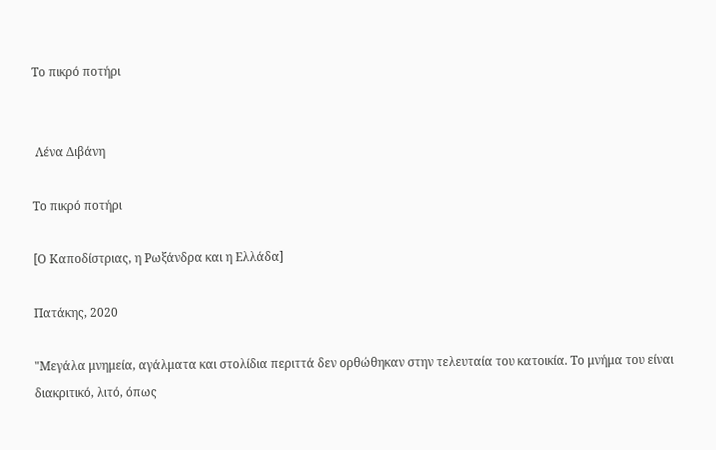Το πικρό ποτήρι


 Λένα Διβάνη

Το πικρό ποτήρι

[Ο Καποδίστριας, η Ρωξάνδρα και η Ελλάδα]

Πατάκης, 2020

"Μεγάλα μνημεία, αγάλματα και στολίδια περιττά δεν ορθώθηκαν στην τελευταία του κατοικία. Το μνήμα του είναι διακριτικό, λιτό, όπως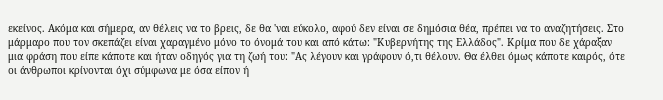εκείνος. Ακόμα και σήμερα, αν θέλεις να το βρεις, δε θα 'ναι εύκολο, αφού δεν είναι σε δημόσια θέα, πρέπει να το αναζητήσεις. Στο μάρμαρο που τον σκεπάζει είναι χαραγμένο μόνο το όνομά του και από κάτω: "Κυβερνήτης της Ελλάδος". Κρίμα που δε χάραξαν μια φράση που είπε κάποτε και ήταν οδηγός για τη ζωή του: "Ας λέγουν και γράφουν ό,τι θέλουν. Θα έλθει όμως κάποτε καιρός, ότε οι άνθρωποι κρίνονται όχι σύμφωνα με όσα είπον ή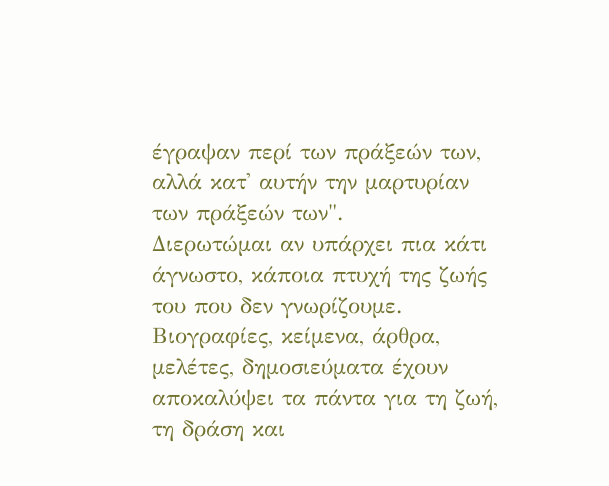έγραψαν περί των πράξεών των, αλλά κατ' αυτήν την μαρτυρίαν των πράξεών των".
Διερωτώμαι αν υπάρχει πια κάτι άγνωστο, κάποια πτυχή της ζωής του που δεν γνωρίζουμε. Βιογραφίες, κείμενα, άρθρα, μελέτες, δημοσιεύματα έχουν αποκαλύψει τα πάντα για τη ζωή, τη δράση και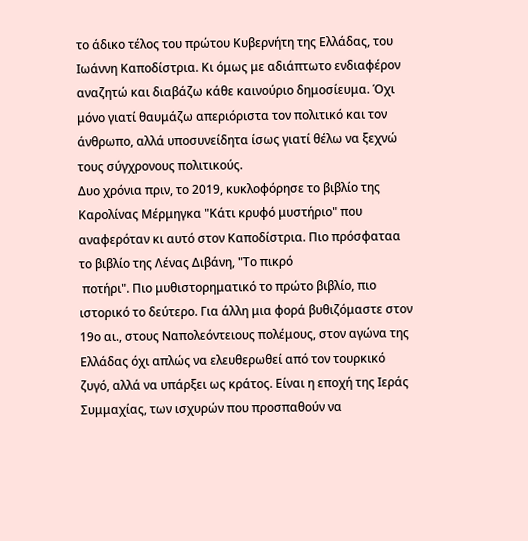το άδικο τέλος του πρώτου Κυβερνήτη της Ελλάδας, του Ιωάννη Καποδίστρια. Κι όμως με αδιάπτωτο ενδιαφέρον αναζητώ και διαβάζω κάθε καινούριο δημοσίευμα. Όχι μόνο γιατί θαυμάζω απεριόριστα τον πολιτικό και τον άνθρωπο, αλλά υποσυνείδητα ίσως γιατί θέλω να ξεχνώ τους σύγχρονους πολιτικούς.
Δυο χρόνια πριν, το 2019, κυκλοφόρησε το βιβλίο της Καρολίνας Μέρμηγκα "Κάτι κρυφό μυστήριο" που αναφερόταν κι αυτό στον Καποδίστρια. Πιο πρόσφαταα το βιβλίο της Λένας Διβάνη, "Το πικρό
 ποτήρι". Πιο μυθιστορηματικό το πρώτο βιβλίο, πιο ιστορικό το δεύτερο. Για άλλη μια φορά βυθιζόμαστε στον 19ο αι., στους Ναπολεόντειους πολέμους, στον αγώνα της Ελλάδας όχι απλώς να ελευθερωθεί από τον τουρκικό ζυγό, αλλά να υπάρξει ως κράτος. Είναι η εποχή της Ιεράς Συμμαχίας, των ισχυρών που προσπαθούν να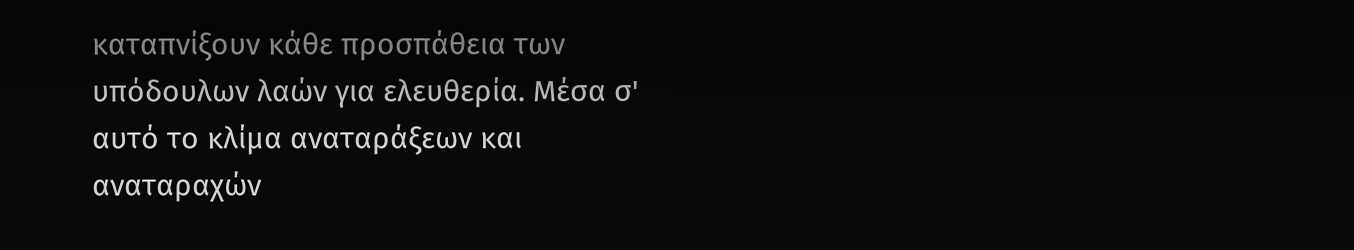καταπνίξουν κάθε προσπάθεια των υπόδουλων λαών για ελευθερία. Μέσα σ' αυτό το κλίμα αναταράξεων και αναταραχών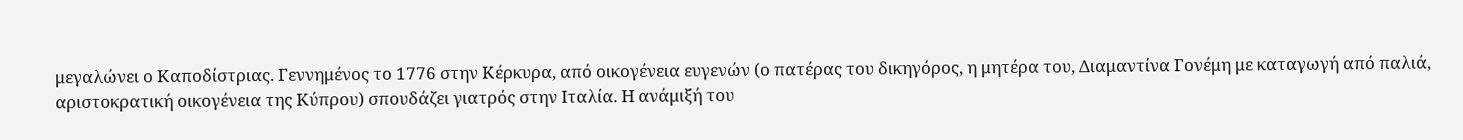μεγαλώνει ο Καποδίστριας. Γεννημένος το 1776 στην Κέρκυρα, από οικογένεια ευγενών (ο πατέρας του δικηγόρος, η μητέρα του, Διαμαντίνα Γονέμη με καταγωγή από παλιά, αριστοκρατική οικογένεια της Κύπρου) σπουδάζει γιατρός στην Ιταλία. Η ανάμιξή του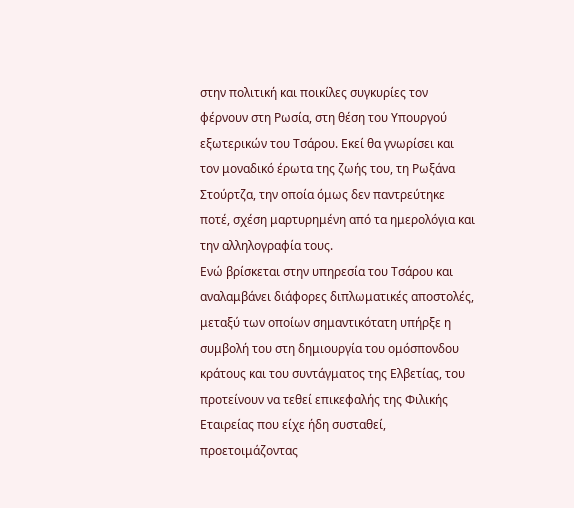στην πολιτική και ποικίλες συγκυρίες τον φέρνουν στη Ρωσία, στη θέση του Υπουργού εξωτερικών του Τσάρου. Εκεί θα γνωρίσει και τον μοναδικό έρωτα της ζωής του, τη Ρωξάνα Στούρτζα, την οποία όμως δεν παντρεύτηκε ποτέ, σχέση μαρτυρημένη από τα ημερολόγια και την αλληλογραφία τους.
Ενώ βρίσκεται στην υπηρεσία του Τσάρου και αναλαμβάνει διάφορες διπλωματικές αποστολές, μεταξύ των οποίων σημαντικότατη υπήρξε η συμβολή του στη δημιουργία του ομόσπονδου κράτους και του συντάγματος της Ελβετίας, του προτείνουν να τεθεί επικεφαλής της Φιλικής Εταιρείας που είχε ήδη συσταθεί, προετοιμάζοντας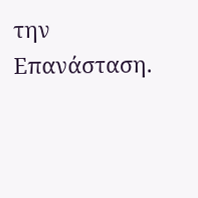την Επανάσταση.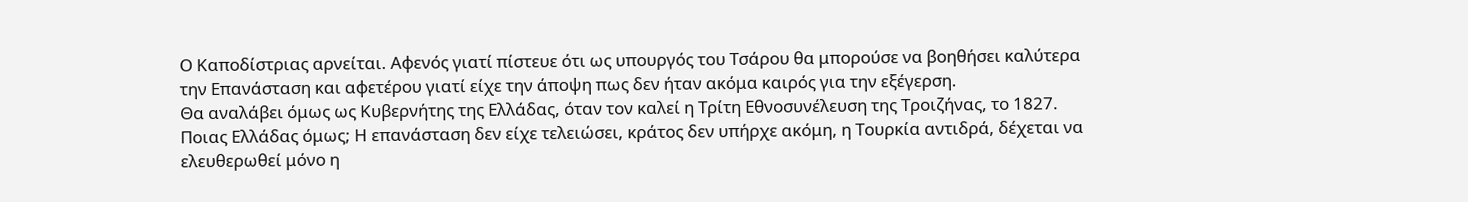Ο Καποδίστριας αρνείται. Αφενός γιατί πίστευε ότι ως υπουργός του Τσάρου θα μπορούσε να βοηθήσει καλύτερα την Επανάσταση και αφετέρου γιατί είχε την άποψη πως δεν ήταν ακόμα καιρός για την εξέγερση.
Θα αναλάβει όμως ως Κυβερνήτης της Ελλάδας, όταν τον καλεί η Τρίτη Εθνοσυνέλευση της Τροιζήνας, το 1827. Ποιας Ελλάδας όμως; Η επανάσταση δεν είχε τελειώσει, κράτος δεν υπήρχε ακόμη, η Τουρκία αντιδρά, δέχεται να ελευθερωθεί μόνο η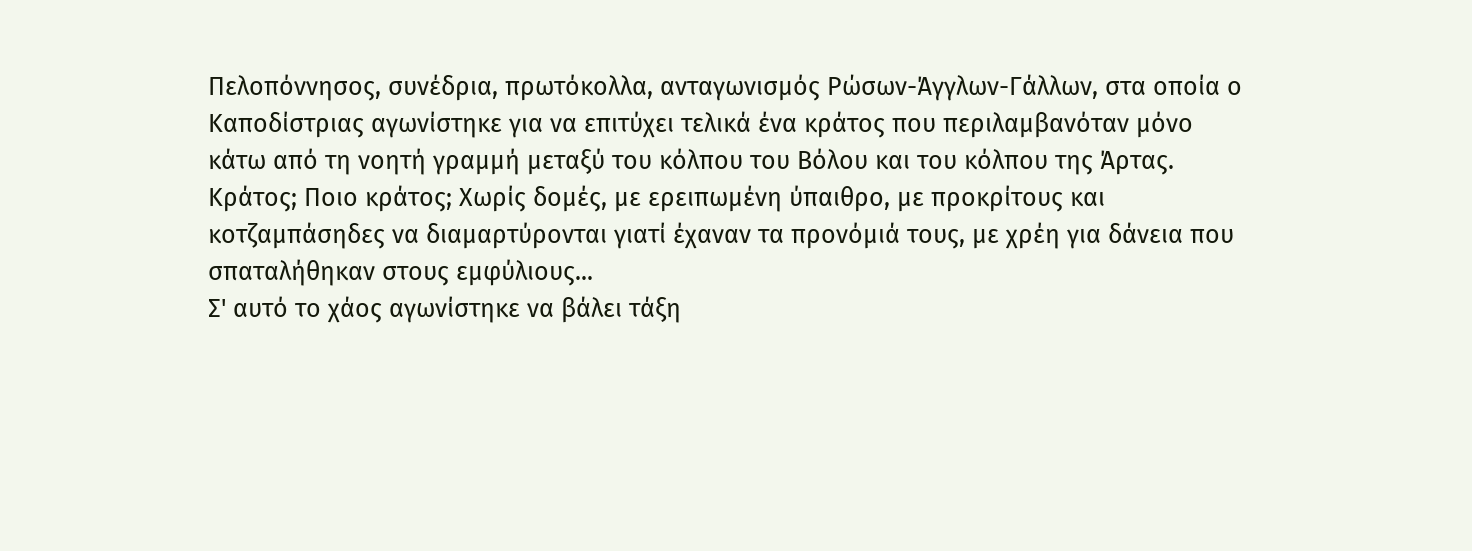Πελοπόννησος, συνέδρια, πρωτόκολλα, ανταγωνισμός Ρώσων-Άγγλων-Γάλλων, στα οποία ο Καποδίστριας αγωνίστηκε για να επιτύχει τελικά ένα κράτος που περιλαμβανόταν μόνο κάτω από τη νοητή γραμμή μεταξύ του κόλπου του Βόλου και του κόλπου της Άρτας. Κράτος; Ποιο κράτος; Χωρίς δομές, με ερειπωμένη ύπαιθρο, με προκρίτους και κοτζαμπάσηδες να διαμαρτύρονται γιατί έχαναν τα προνόμιά τους, με χρέη για δάνεια που  σπαταλήθηκαν στους εμφύλιους...
Σ' αυτό το χάος αγωνίστηκε να βάλει τάξη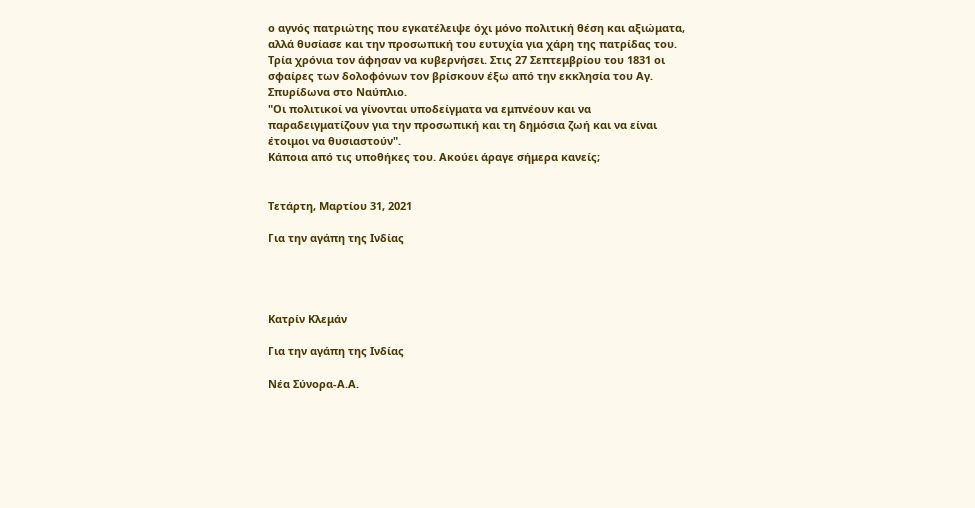ο αγνός πατριώτης που εγκατέλειψε όχι μόνο πολιτική θέση και αξιώματα, αλλά θυσίασε και την προσωπική του ευτυχία για χάρη της πατρίδας του. Τρία χρόνια τον άφησαν να κυβερνήσει. Στις 27 Σεπτεμβρίου του 1831 οι σφαίρες των δολοφόνων τον βρίσκουν έξω από την εκκλησία του Αγ. Σπυρίδωνα στο Ναύπλιο.
"Οι πολιτικοί να γίνονται υποδείγματα να εμπνέουν και να παραδειγματίζουν για την προσωπική και τη δημόσια ζωή και να είναι έτοιμοι να θυσιαστούν".
Κάποια από τις υποθήκες του. Ακούει άραγε σήμερα κανείς;


Τετάρτη, Μαρτίου 31, 2021

Για την αγάπη της Ινδίας




Κατρίν Κλεμάν

Για την αγάπη της Ινδίας

Νέα Σύνορα-Α.Α.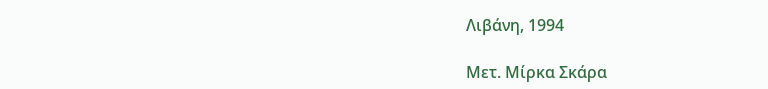Λιβάνη, 1994

Μετ. Μίρκα Σκάρα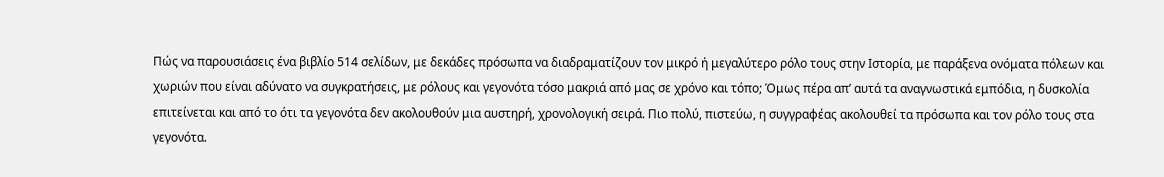Πώς να παρουσιάσεις ένα βιβλίο 514 σελίδων, με δεκάδες πρόσωπα να διαδραματίζουν τον μικρό ή μεγαλύτερο ρόλο τους στην Ιστορία, με παράξενα ονόματα πόλεων και χωριών που είναι αδύνατο να συγκρατήσεις, με ρόλους και γεγονότα τόσο μακριά από μας σε χρόνο και τόπο; Όμως πέρα απ’ αυτά τα αναγνωστικά εμπόδια, η δυσκολία επιτείνεται και από το ότι τα γεγονότα δεν ακολουθούν μια αυστηρή, χρονολογική σειρά. Πιο πολύ, πιστεύω, η συγγραφέας ακολουθεί τα πρόσωπα και τον ρόλο τους στα γεγονότα.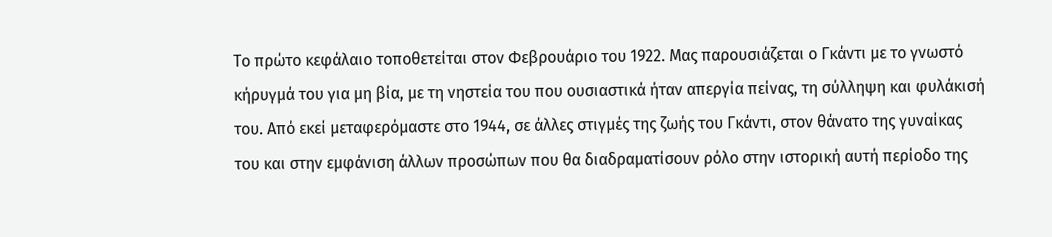Το πρώτο κεφάλαιο τοποθετείται στον Φεβρουάριο του 1922. Μας παρουσιάζεται ο Γκάντι με το γνωστό κήρυγμά του για μη βία, με τη νηστεία του που ουσιαστικά ήταν απεργία πείνας, τη σύλληψη και φυλάκισή του. Από εκεί μεταφερόμαστε στο 1944, σε άλλες στιγμές της ζωής του Γκάντι, στον θάνατο της γυναίκας του και στην εμφάνιση άλλων προσώπων που θα διαδραματίσουν ρόλο στην ιστορική αυτή περίοδο της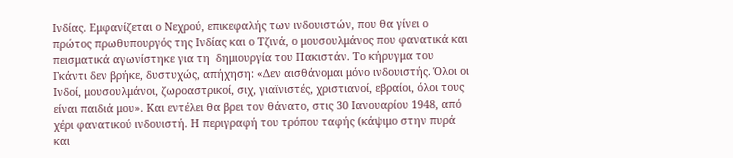Ινδίας. Εμφανίζεται ο Νεχρού, επικεφαλής των ινδουιστών, που θα γίνει ο πρώτος πρωθυπουργός της Ινδίας και ο Τζινά, ο μουσουλμάνος που φανατικά και πεισματικά αγωνίστηκε για τη  δημιουργία του Πακιστάν. Το κήρυγμα του Γκάντι δεν βρήκε, δυστυχώς, απήχηση: «Δεν αισθάνομαι μόνο ινδουιστής. Όλοι οι Ινδοί, μουσουλμάνοι, ζωροαστρικοί, σιχ, γιαϊνιστές, χριστιανοί, εβραίοι, όλοι τους είναι παιδιά μου». Και εντέλει θα βρει τον θάνατο, στις 30 Ιανουαρίου 1948, από χέρι φανατικού ινδουιστή. Η περιγραφή του τρόπου ταφής (κάψιμο στην πυρά και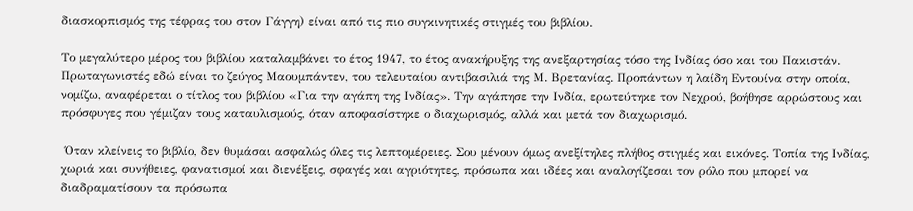διασκορπισμός της τέφρας του στον Γάγγη) είναι από τις πιο συγκινητικές στιγμές του βιβλίου.

Το μεγαλύτερο μέρος του βιβλίου καταλαμβάνει το έτος 1947, το έτος ανακήρυξης της ανεξαρτησίας τόσο της Ινδίας όσο και του Πακιστάν. Πρωταγωνιστές εδώ είναι το ζεύγος Μαουμπάντεν, του τελευταίου αντιβασιλιά της Μ. Βρετανίας. Προπάντων η λαίδη Εντουίνα στην οποία, νομίζω, αναφέρεται ο τίτλος του βιβλίου «Για την αγάπη της Ινδίας». Την αγάπησε την Ινδία, ερωτεύτηκε τον Νεχρού, βοήθησε αρρώστους και πρόσφυγες που γέμιζαν τους καταυλισμούς, όταν αποφασίστηκε ο διαχωρισμός, αλλά και μετά τον διαχωρισμό.

 Όταν κλείνεις το βιβλίο, δεν θυμάσαι ασφαλώς όλες τις λεπτομέρειες. Σου μένουν όμως ανεξίτηλες πλήθος στιγμές και εικόνες. Τοπία της Ινδίας, χωριά και συνήθειες, φανατισμοί και διενέξεις, σφαγές και αγριότητες, πρόσωπα και ιδέες και αναλογίζεσαι τον ρόλο που μπορεί να διαδραματίσουν τα πρόσωπα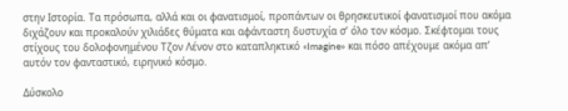στην Ιστορία. Τα πρόσωπα, αλλά και οι φανατισμοί, προπάντων οι θρησκευτικοί φανατισμοί που ακόμα διχάζουν και προκαλούν χιλιάδες θύματα και αφάνταστη δυστυχία σ’ όλο τον κόσμο. Σκέφτομαι τους στίχους του δολοφονημένου Τζον Λένον στο καταπληκτικό «Imagine» και πόσο απέχουμε ακόμα απ’ αυτόν τον φανταστικό, ειρηνικό κόσμο.

Δύσκολο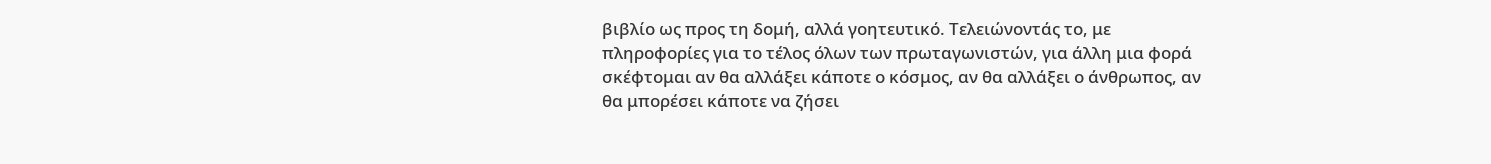βιβλίο ως προς τη δομή, αλλά γοητευτικό. Τελειώνοντάς το, με πληροφορίες για το τέλος όλων των πρωταγωνιστών, για άλλη μια φορά σκέφτομαι αν θα αλλάξει κάποτε ο κόσμος, αν θα αλλάξει ο άνθρωπος, αν θα μπορέσει κάποτε να ζήσει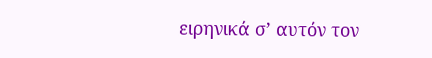ειρηνικά σ’ αυτόν τον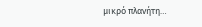μικρό πλανήτη…